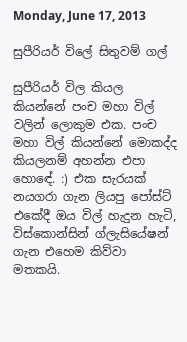Monday, June 17, 2013

සුපීරියර් විලේ සිතුවම් ගල්

සුපීරියර් විල කියල කියන්නේ පංච මහා විල් වලින් ලොකුම එක. පංච මහා විල් කියන්නේ මොකද්ද කියලනම් අහන්න එපා හොඳේ. :) එක සැරයක් නයගරා ගැන ලියපු පෝස්ට් එකේදී ඔය විල් හැදුන හැටි, විස්කොන්සින් ග්ලැසියේෂන් ගැන එහෙම කිව්වා මතකයි.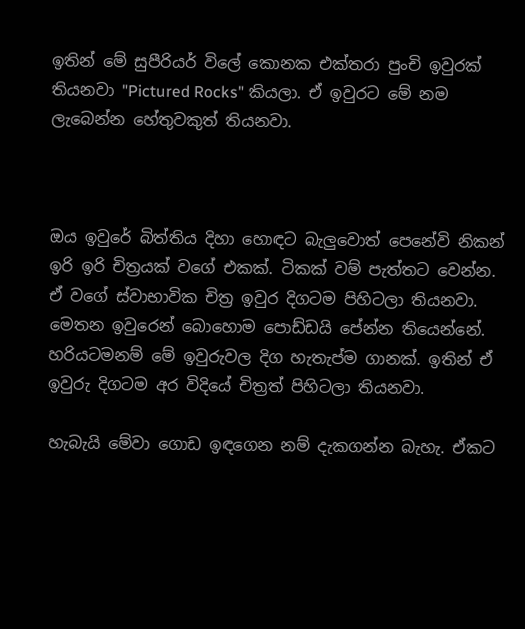ඉතින් මේ සුපීරියර් විලේ කොනක එක්තරා පුංචි ඉවුරක් තියනවා "Pictured Rocks" කියලා. ඒ ඉවුරට මේ නම ලැබෙන්න හේතුවකුත් තියනවා.



ඔය ඉවුරේ බිත්තිය දිහා හොඳට බැලුවොත් පෙනේවි නිකන් ඉරි ඉරි චිත්‍රයක් වගේ එකක්. ටිකක් වම් පැත්තට වෙන්න. ඒ වගේ ස්වාභාවික චිත්‍ර ඉවුර දිගටම පිහිටලා තියනවා. මෙතන ඉවුරෙන් බොහොම පොඩ්ඩයි පේන්න තියෙන්නේ.  හරියටමනම් මේ ඉවුරුවල දිග හැතැප්ම ගානක්. ඉතින් ඒ ඉවුරු දිගටම අර විදියේ චිත්‍රත් පිහිටලා තියනවා.

හැබැයි මේවා ගොඩ ඉඳගෙන නම් දැකගන්න බැහැ. ඒකට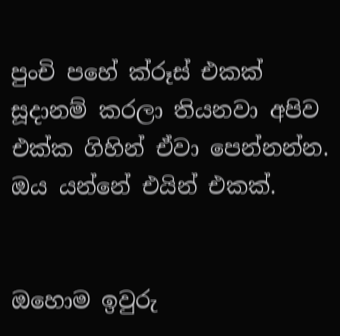පුංචි පහේ ක්රූස් එකක් සූදානම් කරලා තියනවා අපිව එක්ක ගිහින් ඒවා පෙන්නන්න. ඔය යන්නේ එයින් එකක්.


ඔහොම ඉවුරු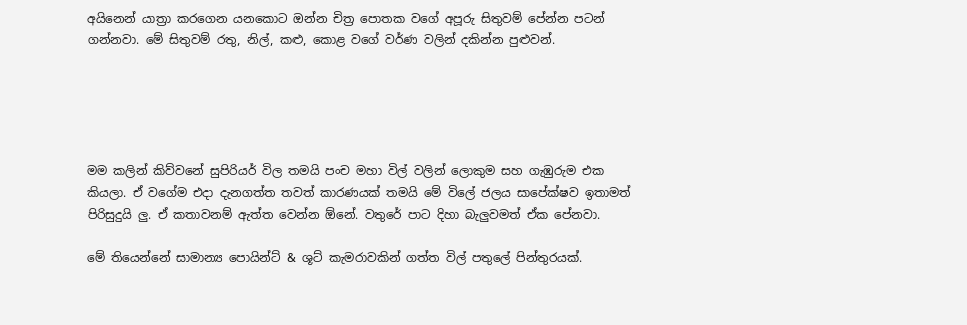අයිනෙන් යාත්‍රා කරගෙන යනකොට ඔන්න චිත්‍ර පොතක වගේ අපූරු සිතුවම් පේන්න පටන් ගන්නවා. මේ සිතුවම් රතු, නිල්, කළු, කොළ වගේ වර්ණ වලින් දකින්න පුළුවන්.





මම කලින් කිව්වනේ සුපිරියර් විල තමයි පංච මහා විල් වලින් ලොකුම සහ ගැඹුරුම එක කියලා. ඒ වගේම එදා දැනගත්ත තවත් කාරණයක් තමයි මේ විලේ ජලය සාපේක්ෂව ඉතාමත් පිරිසුදුයි ලු. ඒ කතාවනම් ඇත්ත වෙන්න ඕනේ. වතුරේ පාට දිහා බැලුවමත් ඒක පේනවා.

මේ තියෙන්නේ සාමාන්‍ය පොයින්ට් & ශූට් කැමරාවකින් ගත්ත විල් පතුලේ පින්තුරයක්.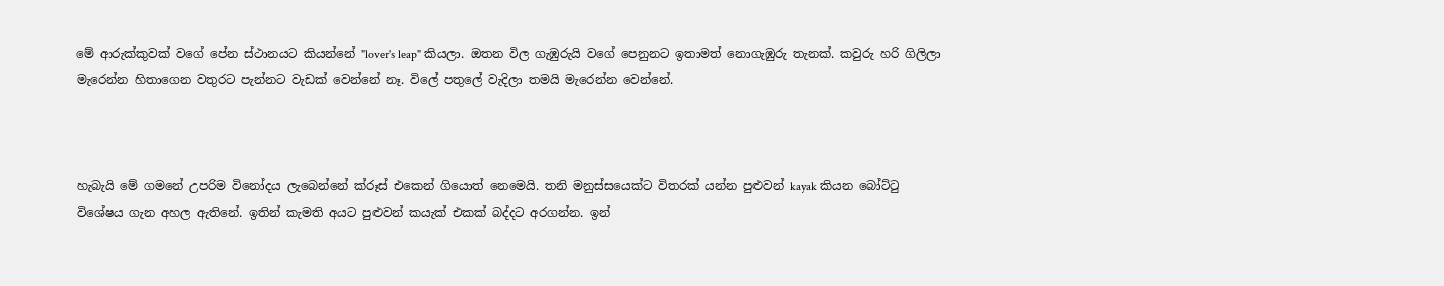මේ ආරුක්කුවක් වගේ පේන ස්ථානයට කියන්නේ "lover's leap" කියලා. ඔතන විල ගැඹුරුයි වගේ පෙනුනට ඉතාමත් නොගැඹුරු තැනක්. කවුරු හරි ගිලිලා මැරෙන්න හිතාගෙන වතුරට පැන්නට වැඩක් වෙන්නේ නෑ. විලේ පතුලේ වැදිලා තමයි මැරෙන්න වෙන්නේ.



හැබැයි මේ ගමනේ උපරිම විනෝදය ලැබෙන්නේ ක්රූස් එකෙන් ගියොත් නෙමෙයි. තනි මනුස්සයෙක්ට විතරක් යන්න පුළුවන් kayak කියන බෝට්ටු විශේෂය ගැන අහල ඇතිනේ. ඉතින් කැමති අයට පුළුවන් කයැක් එකක් බද්දට අරගන්න. ඉන්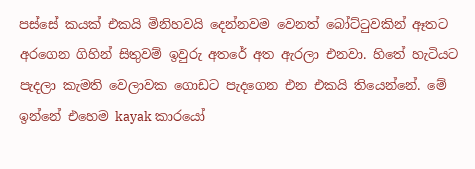පස්සේ කයක් එකයි මිනිහවයි දෙන්නවම වෙනත් බෝට්ටුවකින් ඈතට අරගෙන ගිහින් සිතුවම් ඉවුරු අතරේ අත ඇරලා එනවා. හිතේ හැටියට පැදලා කැමති වෙලාවක ගොඩට පැදගෙන එන එකයි තියෙන්නේ. මේ ඉන්නේ එහෙම kayak කාරයෝ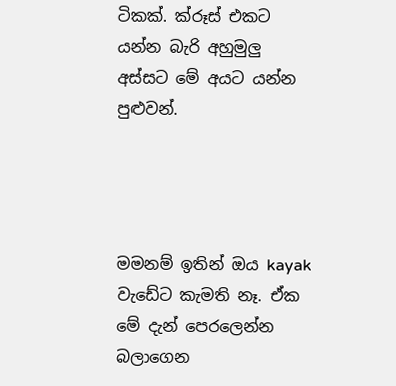ටිකක්. ක්රූස් එකට යන්න බැරි අහුමුලු අස්සට මේ අයට යන්න පුළුවන්.




මමනම් ඉතින් ඔය kayak වැඩේට කැමති නෑ. ඒක මේ දැන් පෙරලෙන්න බලාගෙන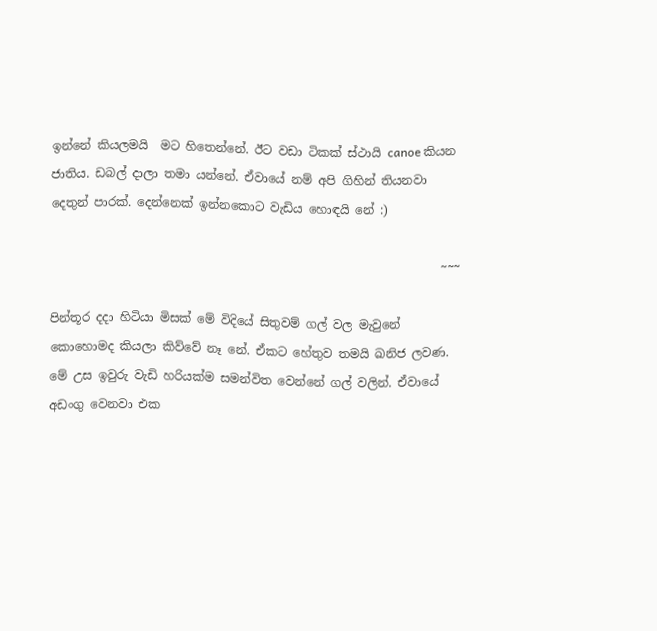ඉන්නේ කියලමයි  මට හිතෙන්නේ. ඊට වඩා ටිකක් ස්ථායි canoe කියන ජාතිය. ඩබල් දාලා තමා යන්නේ. ඒවායේ නම් අපි ගිහින් තියනවා දෙතුන් පාරක්. දෙන්නෙක් ඉන්නකොට වැඩිය හොඳයි නේ :)

                                                                 ~~~

පින්තූර දදා හිටියා මිසක් මේ විදියේ සිතුවම් ගල් වල මැවුනේ කොහොමද කියලා කිව්වේ නෑ නේ. ඒකට හේතුව තමයි ඛනිජ ලවණ. මේ උස ඉවුරු වැඩි හරියක්ම සමන්විත වෙන්නේ ගල් වලින්. ඒවායේ අඩංගු වෙනවා එක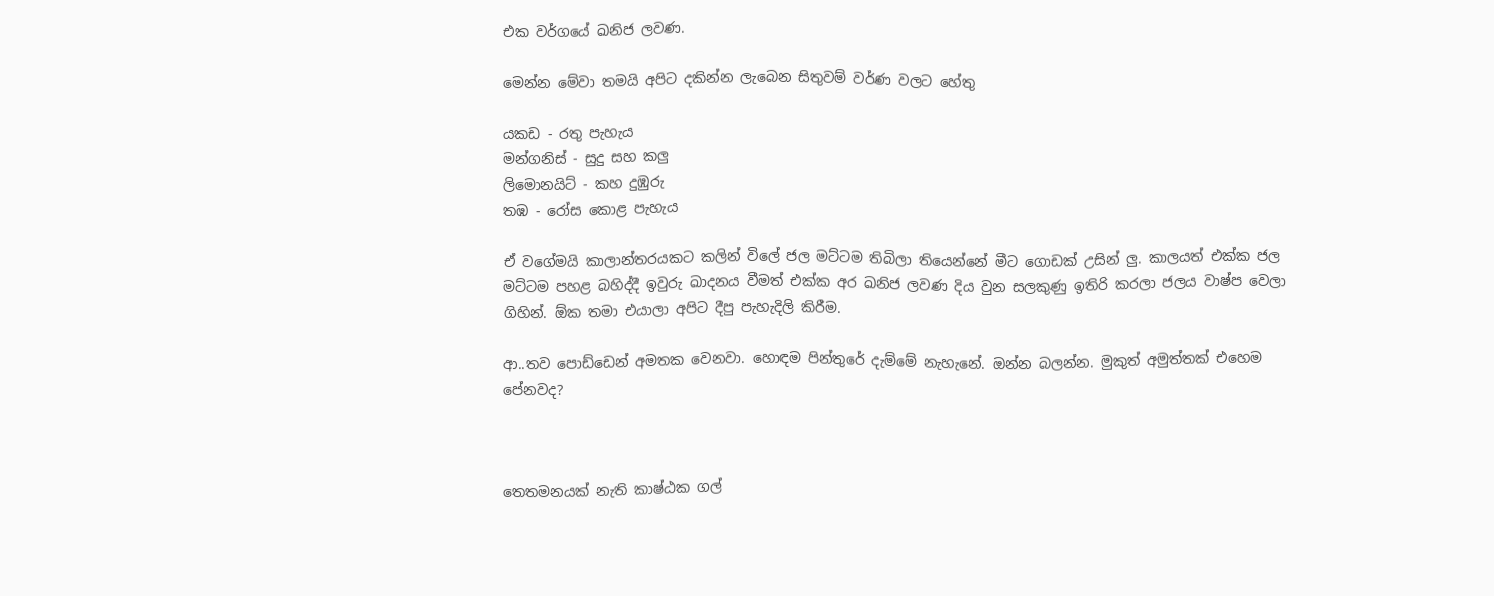එක වර්ගයේ ඛනිජ ලවණ.

මෙන්න මේවා තමයි අපිට දකින්න ලැබෙන සිතුවම් වර්ණ වලට හේතු

යකඩ - රතු පැහැය
මන්ගනිස් - සුදු සහ කලු
ලිමොනයිට් - කහ දුඹුරු
තඹ - රෝස කොළ පැහැය

ඒ වගේමයි කාලාන්තරයකට කලින් විලේ ජල මට්ටම තිබිලා තියෙන්නේ මීට ගොඩක් උසින් ලු. කාලයත් එක්ක ජල මට්ටම පහළ බහිද්දී ඉවුරු ඛාදනය වීමත් එක්ක අර ඛනිජ ලවණ දිය වුන සලකුණු ඉතිරි කරලා ජලය වාෂ්ප වෙලා ගිහින්. ඕක තමා එයාලා අපිට දීපු පැහැදිලි කිරීම.

ආ..තව පොඩ්ඩෙන් අමතක වෙනවා. හොඳම පින්තුරේ දැම්මේ නැහැනේ. ඔන්න බලන්න. මුකුත් අමුත්තක් එහෙම පේනවද?



තෙතමනයක් නැති කාෂ්ඨක ගල්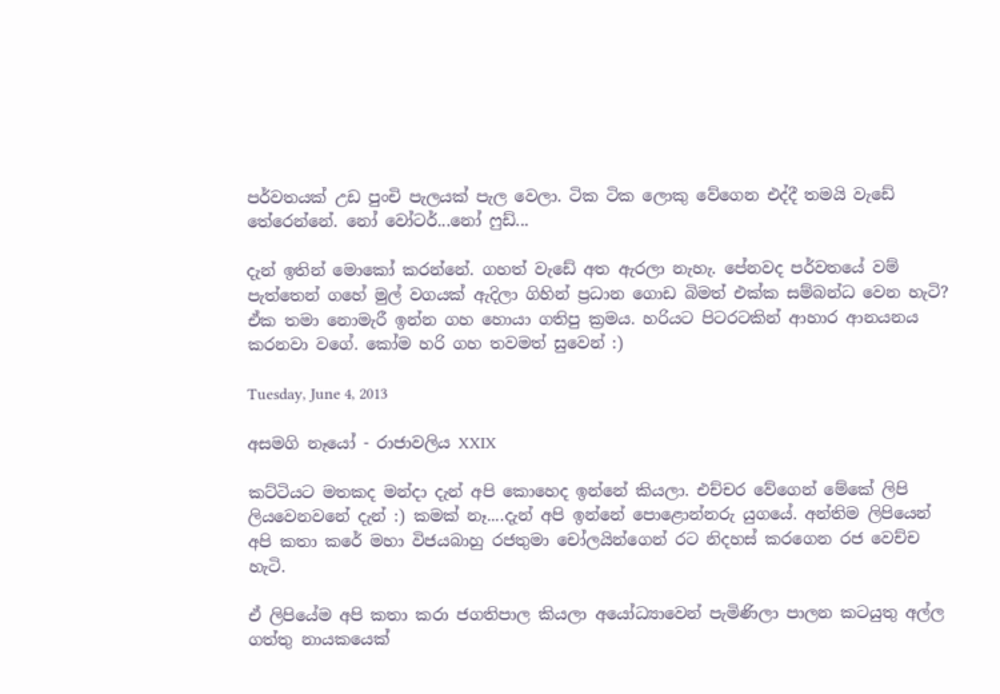පර්වතයක් උඩ පුංචි පැලයක් පැල වෙලා. ටික ටික ලොකු වේගෙන එද්දී තමයි වැඩේ තේරෙන්නේ. නෝ වෝටර්...නෝ ෆුඩ්...

දැන් ඉතින් මොකෝ කරන්නේ. ගහත් වැඩේ අත ඇරලා නැහැ. පේනවද පර්වතයේ වම් පැත්තෙන් ගහේ මුල් වගයක් ඇදිලා ගිහින් ප්‍රධාන ගොඩ බිමත් එක්ක සම්බන්ධ වෙන හැටි? ඒක තමා නොමැරී ඉන්න ගහ හොයා ගතිපු ක්‍රමය. හරියට පිටරටකින් ආහාර ආනයනය කරනවා වගේ. කෝම හරි ගහ තවමත් සුවෙන් :)

Tuesday, June 4, 2013

අසමගි නෑයෝ - රාජාවලිය XXIX

කට්ටියට මතකද මන්දා දැන් අපි කොහෙද ඉන්නේ කියලා. එච්චර වේගෙන් මේකේ ලිපි ලියවෙනවනේ දැන් :) කමක් නෑ....දැන් අපි ඉන්නේ පොළොන්නරු යුගයේ. අන්තිම ලිපියෙන් අපි කතා කරේ මහා විජයබාහු රජතුමා චෝලයින්ගෙන් රට නිදහස් කරගෙන රජ වෙච්ච හැටි.

ඒ ලිපියේම අපි කතා කරා ජගතිපාල කියලා අයෝධ්‍යාවෙන් පැමිණිලා පාලන කටයුතු අල්ල ගත්තු නායකයෙක්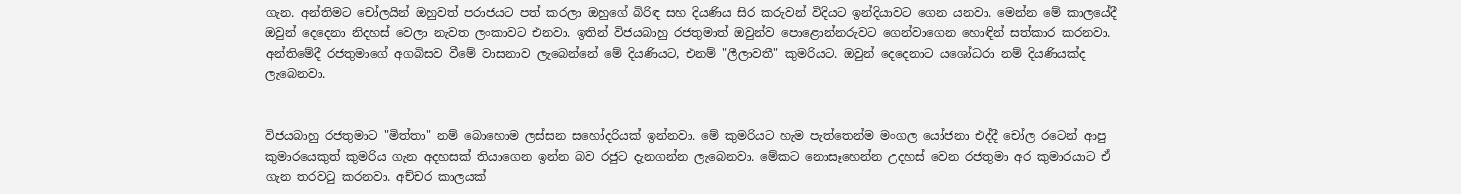ගැන. අන්තිමට චෝලයින් ඔහුවත් පරාජයට පත් කරලා ඔහුගේ බිරිඳ සහ දියණිය සිර කරුවන් විදියට ඉන්දියාවට ගෙන යනවා. මෙන්න මේ කාලයේදී ඔවුන් දෙදෙනා නිදහස් වෙලා නැවත ලංකාවට එනවා. ඉතින් විජයබාහු රජතුමාත් ඔවුන්ව පොළොන්නරුවට ගෙන්වාගෙන හොඳින් සත්කාර කරනවා. අන්තිමේදී රජතුමාගේ අගබිසව වීමේ වාසනාව ලැබෙන්නේ මේ දියණියට, එනම් "ලීලාවතී" කුමරියට. ඔවුන් දෙදෙනාට යශෝධරා නම් දියණියක්ද ලැබෙනවා.


විජයබාහු රජතුමාට "මිත්තා" නම් බොහොම ලස්සන සහෝදරියක් ඉන්නවා. මේ කුමරියට හැම පැත්තෙන්ම මංගල යෝජනා එද්දී චෝල රටෙන් ආපු කුමාරයෙකුත් කුමරිය ගැන අදහසක් තියාගෙන ඉන්න බව රජුට දැනගන්න ලැබෙනවා. මේකට නොසෑහෙන්න උදහස් වෙන රජතුමා අර කුමාරයාට ඒ ගැන තරවටු කරනවා. අච්චර කාලයක්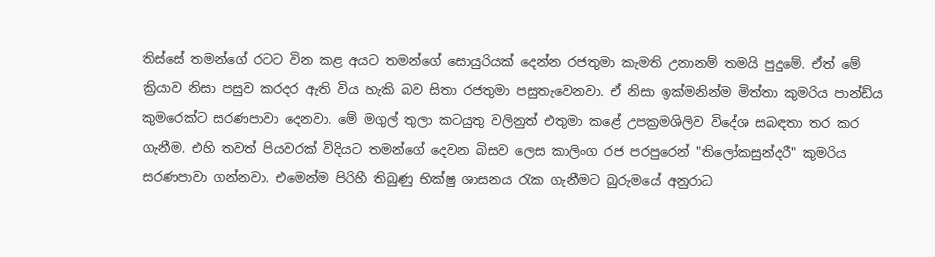තිස්සේ තමන්ගේ රටට වින කළ අයට තමන්ගේ සොයුරියක් දෙන්න රජතුමා කැමති උනානම් තමයි පුදුමේ. ඒත් මේ ක්‍රියාව නිසා පසුව කරදර ඇති විය හැකි බව සිතා රජතුමා පසුතැවෙනවා. ඒ නිසා ඉක්මනින්ම මිත්තා කුමරිය පාන්ඩ්ය කුමරෙක්ට සරණපාවා දෙනවා. මේ මගුල් තුලා කටයුතු වලිනුත් එතුමා කළේ උපක්‍රමශිලිව විදේශ සබඳතා තර කර ගැනීම. එහි තවත් පියවරක් විදියට තමන්ගේ දෙවන බිසව ලෙස කාලිංග රජ පරපුරෙන් "තිලෝකසුන්දරී" කුමරිය සරණපාවා ගන්නවා. එමෙන්ම පිරිහී තිබුණු භික්ෂු ශාසනය රැක ගැනීමට බුරුමයේ අනුරාධ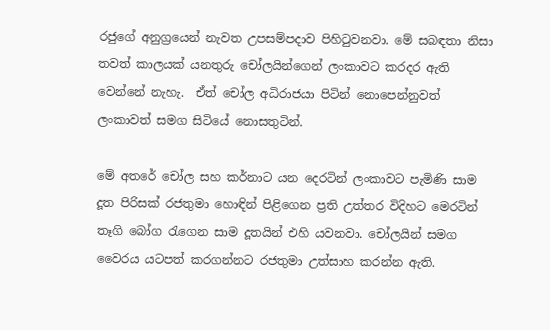රජුගේ අනුග්‍රයෙන් නැවත උපසම්පදාව පිහිටුවනවා. මේ සබඳතා නිසා තවත් කාලයක් යනතුරු චෝලයින්ගෙන් ලංකාවට කරදර ඇති වෙන්නේ නැහැ.  ඒත් චෝල අධිරාජයා පිටින් නොපෙන්නුවත් ලංකාවත් සමග සිටියේ නොසතුටින්.

මේ අතරේ චෝල සහ කර්නාට යන දෙරටින් ලංකාවට පැමිණි සාම දූත පිරිසක් රජතුමා හොඳින් පිළිගෙන ප්‍රති උත්තර විදිහට මෙරටින් තෑගි බෝග රැගෙන සාම දූතයින් එහි යවනවා. චෝලයින් සමග වෛරය යටපත් කරගන්නට රජතුමා උත්සාහ කරන්න ඇති.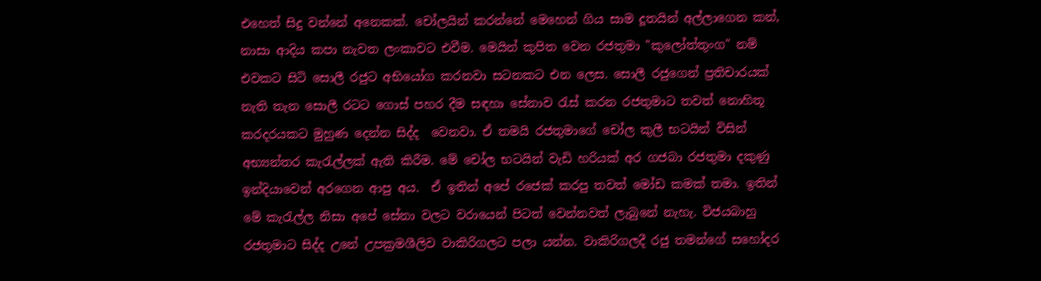එහෙත් සිදු වන්නේ අනෙකක්. චෝලයින් කරන්නේ මෙහෙන් ගිය සාම දූතයින් අල්ලාගෙන කන්, නාසා ආදිය කපා නැවත ලංකාවට එවීම. මෙයින් කුපිත වෙන රජතුමා "කුලෝත්තුංග" නම් එවකට සිටි සොලී රජුට අභියෝග කරනවා සටනකට එන ලෙස. සොලී රජුගෙන් ප්‍රතිචාරයක් නැති තැන සොලී රටට ගොස් පහර දීම සඳහා සේනාව රැස් කරන රජතුමාට තවත් නොහිතූ කරදරයකට මුහුණ දෙන්න සිද්ද  වෙනවා. ඒ තමයි රජතුමාගේ චෝල කුලී භටයින් විසින් අභ්‍යන්තර කැරැල්ලක් ඇති කිරීම. මේ චෝල භටයින් වැඩි හරියක් අර ගජබා රජතුමා දකුණු ඉන්දියාවෙන් අරගෙන ආපු අය.  ඒ ඉතින් අපේ රජෙක් කරපු තවත් මෝඩ කමක් තමා. ඉතින් මේ කැරැල්ල නිසා අපේ සේනා වලට වරායෙන් පිටත් වෙන්නවත් ලැබුනේ නැහැ. විජයබාහු රජතුමාට සිද්ද උනේ උපක්‍රමශීලිව වාකිරිගලට පලා යන්න. වාකිරිගලදී රජු තමන්ගේ සහෝදර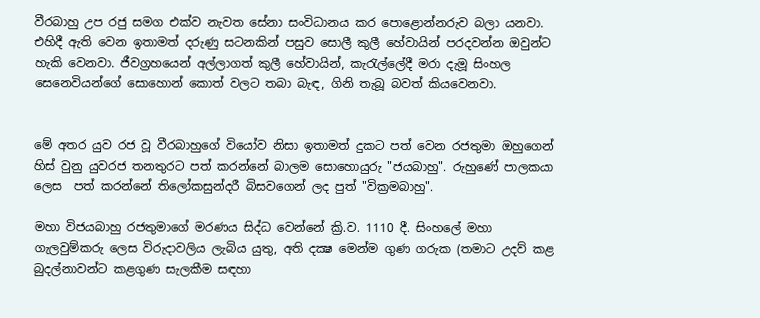වීරබාහු උප රජු සමග එක්ව නැවත සේනා සංවිධානය කර පොළොන්නරුව බලා යනවා. එහිදී ඇති වෙන ඉතාමත් දරුණු සටනකින් පසුව සොලී කුලී හේවායින් පරදවන්න ඔවුන්ට හැකි වෙනවා. ජීවග්‍රහයෙන් අල්ලාගත් කුලී හේවායින්, කැරැල්ලේදී මරා දැමූ සිංහල සෙනෙවියන්ගේ සොහොන් කොත් වලට තබා බැඳ, ගිනි තැබූ බවත් කියවෙනවා.


මේ අතර යුව රජ වූ වීරබාහුගේ වියෝව නිසා ඉතාමත් දුකට පත් වෙන රජතුමා ඔහුගෙන් හිස් වුනු යුවරජ තනතුරට පත් කරන්නේ බාලම සොහොයුරු "ජයබාහු". රුහුණේ පාලකයා ලෙස  පත් කරන්නේ තිලෝකසුන්දරී බිසවගෙන් ලද පුත් "වික්‍රමබාහු".

මහා විජයබාහු රජතුමාගේ මරණය සිද්ධ වෙන්නේ ක්‍රි.ව. 1110 දී. සිංහලේ මහා ගැලවුම්කරු ලෙස විරුදාවලිය ලැබිය යුතු, අති දක්‍ෂ මෙන්ම ගුණ ගරුක (තමාට උදව් කළ බුදල්නාවන්ට කළගුණ සැලකීම සඳහා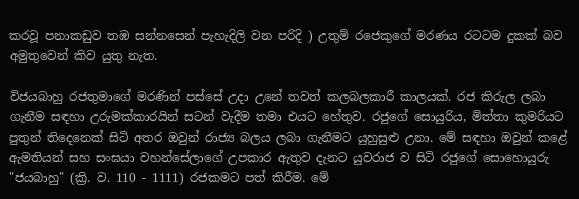කරවූ පනාකඩුව තඹ සන්නසෙන් පැහැදිලි වන පරිදි ) උතුම් රජෙකුගේ මරණය රටටම දුකක් බව අමුතුවෙන් කිව යුතු නැත.

විජයබාහු රජතුමාගේ මරණින් පස්සේ උදා උනේ තවත් කලබලකාරී කාලයක්. රජ කිරුල ලබා ගැනීම සඳහා උරුමක්කාරයින් සටන් වැදීම තමා එයට හේතුව. රජුගේ සොයුරිය, මිත්තා කුමරියට පුතුන් තිදෙනෙක් සිටි අතර ඔවුන් රාජ්‍ය බලය ලබා ගැනීමට යුහුසුළු උනා. මේ සඳහා ඔවුන් කළේ ඇමතියන් සහ සංඝයා වහන්සේලාගේ උපකාර ඇතුව දැනට යුවරාජ ව සිටි රජුගේ සොහොයුරු "ජයබාහු" (ක්‍රි. ව. 110 - 1111) රජකමට පත් කිරීම. මේ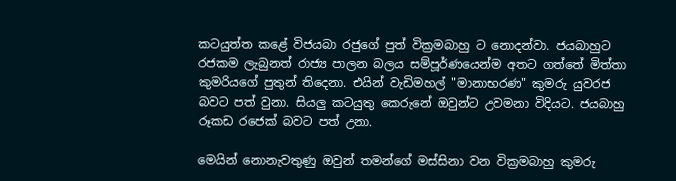කටයුත්ත කළේ විජයබා රජුගේ පුත් වික්‍රමබාහු ට නොදන්වා. ජයබාහුට රජකම ලැබුනත් රාජ්‍ය පාලන බලය සම්පූර්ණයෙන්ම අතට ගත්තේ මිත්තා කුමරියගේ පුතුන් තිදෙනා. එයින් වැඩිමහල් "මානාභරණ" කුමරු යුවරජ බවට පත් වුනා. සියලු කටයුතු කෙරුනේ ඔවුන්ට උවමනා විදියට. ජයබාහු රූකඩ රජෙක් බවට පත් උනා.

මෙයින් නොනැවතුණු ඔවුන් තමන්ගේ මස්සිනා වන වික්‍රමබාහු කුමරු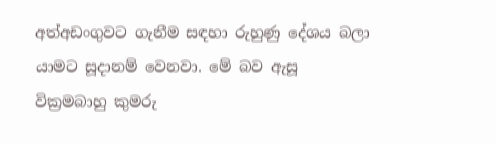අත්අඩංගුවට ගැනීම සඳහා රුහුණු දේශය බලා යාමට සූදානම් වෙනවා. මේ බව ඇසූ වික්‍රමබාහු කුමරු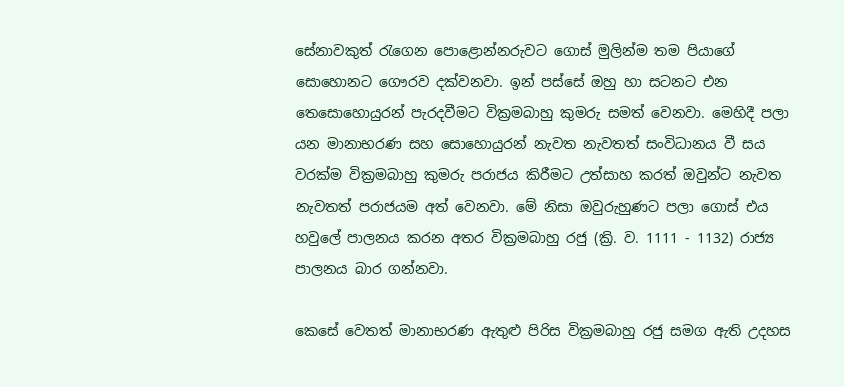සේනාවකුත් රැගෙන පොළොන්නරුවට ගොස් මුලින්ම තම පියාගේ සොහොනට ගෞරව දක්වනවා. ඉන් පස්සේ ඔහු හා සටනට එන තෙසොහොයුරන් පැරදවීමට වික්‍රමබාහු කුමරු සමත් වෙනවා. මෙහිදී පලා යන මානාභරණ සහ සොහොයුරන් නැවත නැවතත් සංවිධානය වී සය වරක්ම වික්‍රමබාහු කුමරු පරාජය කිරීමට උත්සාහ කරත් ඔවුන්ට නැවත නැවතත් පරාජයම අත් වෙනවා. මේ නිසා ඔවුරුහුණට පලා ගොස් එය හවුලේ පාලනය කරන අතර වික්‍රමබාහු රජු (ක්‍රි. ව. 1111 - 1132) රාජ්‍ය පාලනය බාර ගන්නවා.

කෙසේ වෙතත් මානාභරණ ඇතුළු පිරිස වික්‍රමබාහු රජු සමග ඇති උදහස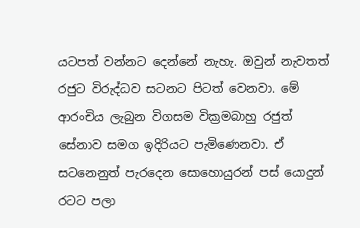යටපත් වන්නට දෙන්නේ නැහැ. ඔවුන් නැවතත් රජුට විරුද්ධව සටනට පිටත් වෙනවා. මේ ආරංචිය ලැබුන විගසම වික්‍රමබාහු රජුත් සේනාව සමග ඉදිරියට පැමිණෙනවා. ඒ සටනෙනුත් පැරදෙන සොහොයුරන් පස් යොදුන් රටට පලා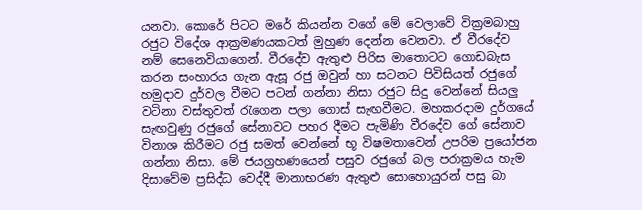යනවා. කොරේ පිටට මරේ කියන්න වගේ මේ වෙලාවේ වික්‍රමබාහු රජුට විදේශ ආක්‍රමණයකටත් මුහුණ දෙන්න වෙනවා. ඒ වීරදේව නම් සෙනෙවියාගෙන්. වීරදේව ඇතුළු පිරිස මාතොටට ගොඩබැස කරන සංහාරය ගැන ඇසූ රජු ඔවුන් හා සටනට පිවිසියත් රජුගේ හමුදාව දුර්වල වීමට පටන් ගන්නා නිසා රජුට සිදු වෙන්නේ සියලු වටිනා වස්තුවත් රැගෙන පලා ගොස් සැඟවීමට. මහකරදාම දුර්ගයේ සැඟවුණු රජුගේ සේනාවට පහර දීමට පැමිණි වීරදේව ගේ සේනාව විනාශ කිරීමට රජු සමත් වෙන්නේ භූ විෂමතාවෙන් උපරිම ප්‍රයෝජන ගන්නා නිසා. මේ ජයග්‍රහණයෙන් පසුව රජුගේ බල පරාක්‍රමය හැම දිසාවේම ප්‍රසිද්ධ වෙද්දී මානාභරණ ඇතුළු සොහොයුරන් පසු බා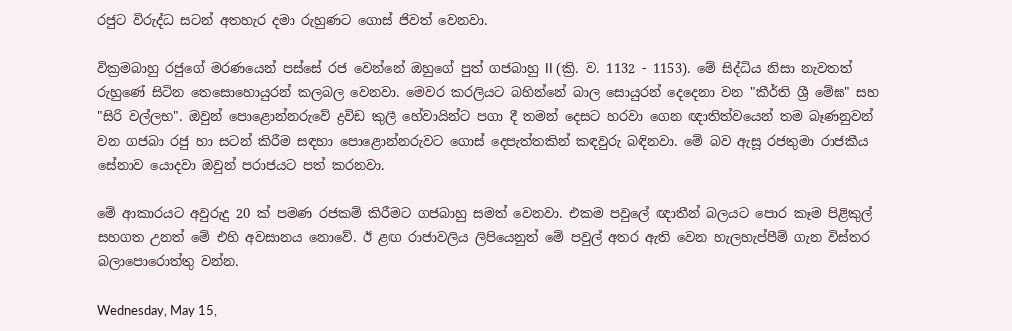රජුට විරුද්ධ සටන් අතහැර දමා රුහුණට ගොස් ජිවත් වෙනවා.

වික්‍රමබාහු රජුගේ මරණයෙන් පස්සේ රජ වෙන්නේ ඔහුගේ පුත් ගජබාහු II (ක්‍රි. ව. 1132 - 1153). මේ සිද්ධිය නිසා නැවතත් රුහුණේ සිටින තෙසොහොයුරන් කලබල වෙනවා. මෙවර කරලියට බහින්නේ බාල සොයුරන් දෙදෙනා වන "කීර්ති ශ්‍රී මේඝ" සහ "සිරි වල්ලභ". ඔවුන් පොළොන්නරුවේ ද්‍රවිඩ කුලී හේවායින්ට පගා දී තමන් දෙසට හරවා ගෙන ඥාතිත්වයෙන් තම බෑණනුවන් වන ගජබා රජු හා සටන් කිරීම සඳහා පොළොන්නරුවට ගොස් දෙපැත්තකින් කඳවුරු බඳිනවා. මේ බව ඇසූ රජතුමා රාජකීය සේනාව යොදවා ඔවුන් පරාජයට පත් කරනවා.

මේ ආකාරයට අවුරුදු 20 ක් පමණ රජකම් කිරීමට ගජබාහු සමත් වෙනවා. එකම පවුලේ ඥාතීන් බලයට පොර කෑම පිළිකුල් සහගත උනත් මේ එහි අවසානය නොවේ. ඊ ළඟ රාජාවලිය ලිපියෙනුත් මේ පවුල් අතර ඇති වෙන හැලහැප්පීම් ගැන විස්තර බලාපොරොත්තු වන්න.

Wednesday, May 15,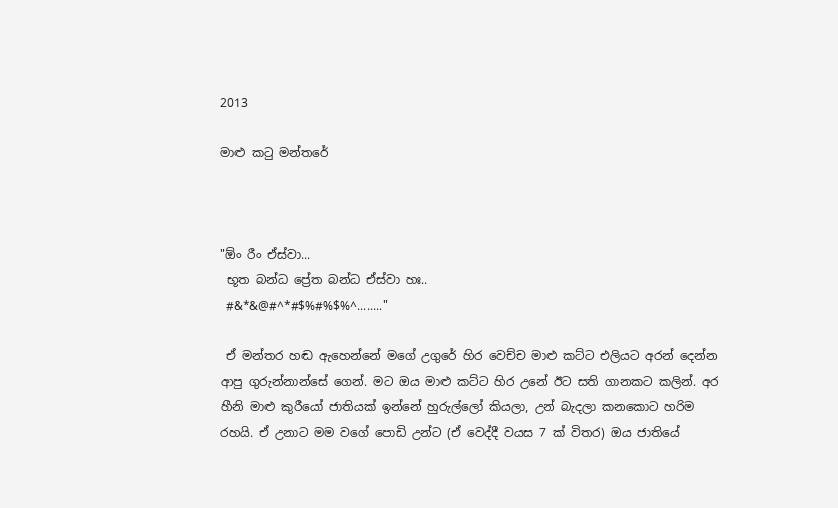2013

මාළු කටු මන්තරේ



"ඕං රීං ඒස්වා...
 භූත බන්ධ ප්‍රේත බන්ධ ඒස්වා හඃ..
 #&*&@#^*#$%#%$%^........"

 ඒ මන්තර හඬ ඇහෙන්නේ මගේ උගුරේ හිර වෙච්ච මාළු කට්ට එලියට අරන් දෙන්න ආපු ගුරුන්නාන්සේ ගෙන්. මට ඔය මාළු කට්ට හිර උනේ ඊට සති ගානකට කලින්. අර හීනි මාළු කුරීයෝ ජාතියක් ඉන්නේ හුරුල්ලෝ කියලා, උන් බැදලා කනකොට හරිම රහයි. ඒ උනාට මම වගේ පොඩි උන්ට (ඒ වෙද්දී වයස 7 ක් විතර) ඔය ජාතියේ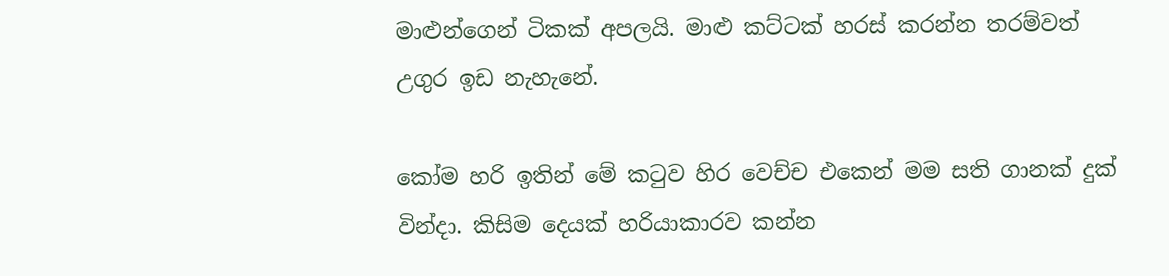මාළුන්ගෙන් ටිකක් අපලයි. මාළු කට්ටක් හරස් කරන්න තරම්වත් උගුර ඉඩ නැහැනේ.

කෝම හරි ඉතින් මේ කටුව හිර වෙච්ච එකෙන් මම සති ගානක් දුක් වින්දා. කිසිම දෙයක් හරියාකාරව කන්න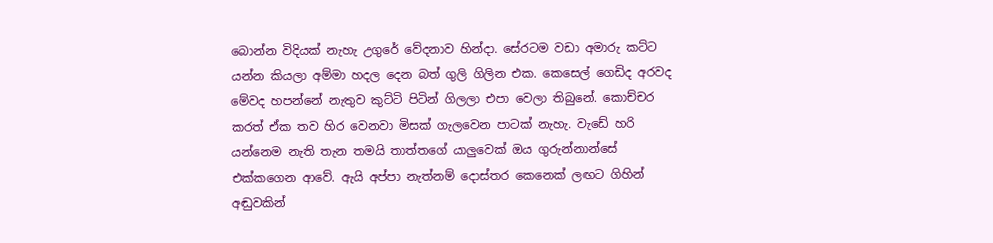බොන්න විදියක් නැහැ උගුරේ වේදනාව හින්දා. සේරටම වඩා අමාරු කට්ට යන්න කියලා අම්මා හදල දෙන බත් ගුලි ගිලින එක. කෙසෙල් ගෙඩිද අරවද මේවද හපන්නේ නැතුව කුට්ටි පිටින් ගිලලා එපා වෙලා තිබුනේ. කොච්චර කරත් ඒක තව හිර වෙනවා මිසක් ගැලවෙන පාටක් නැහැ. වැඩේ හරි යන්නෙම නැති තැන තමයි තාත්තගේ යාලුවෙක් ඔය ගුරුන්නාන්සේ එක්කගෙන ආවේ. ඇයි අප්පා නැත්නම් දොස්තර කෙනෙක් ලඟට ගිහින් අඬුවකින්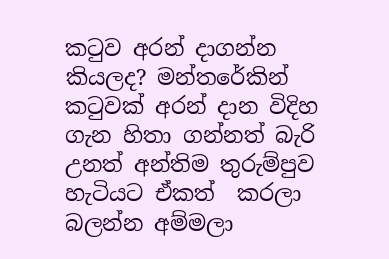කටුව අරන් දාගන්න කියලද? මන්තරේකින් කටුවක් අරන් දාන විදිහ ගැන හිතා ගන්නත් බැරි උනත් අන්තිම තුරුම්පුව හැටියට ඒකත්  කරලා බලන්න අම්මලා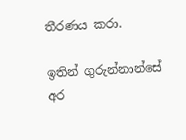තීරණය කරා.

ඉතින් ගුරුන්නාන්සේ අර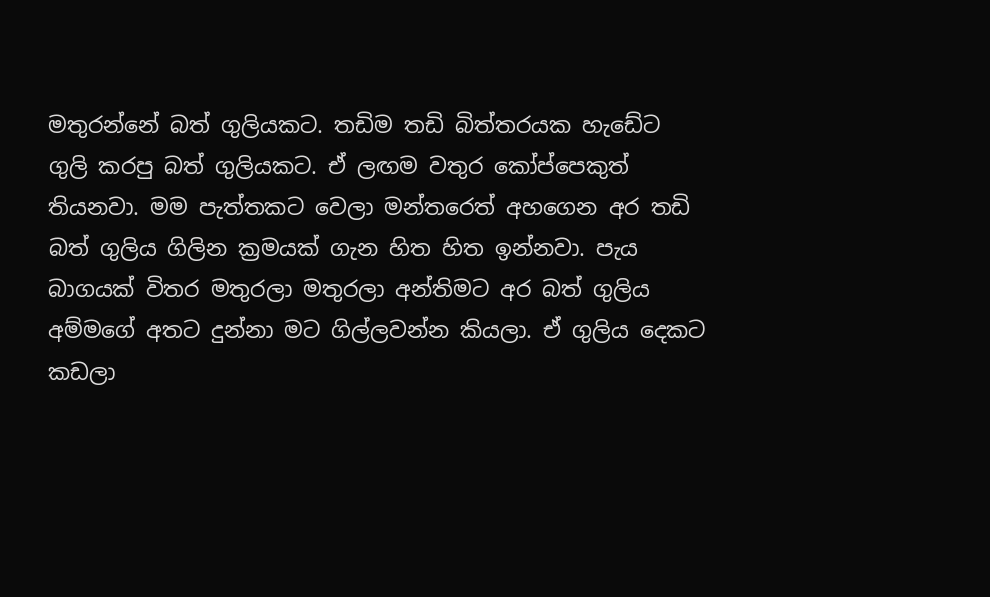මතුරන්නේ බත් ගුලියකට. තඩිම තඩි බිත්තරයක හැඩේට ගුලි කරපු බත් ගුලියකට. ඒ ලඟම වතුර කෝප්පෙකුත් තියනවා. මම පැත්තකට වෙලා මන්තරෙත් අහගෙන අර තඩි බත් ගුලිය ගිලින ක්‍රමයක් ගැන හිත හිත ඉන්නවා. පැය බාගයක් විතර මතුරලා මතුරලා අන්තිමට අර බත් ගුලිය අම්මගේ අතට දුන්නා මට ගිල්ලවන්න කියලා. ඒ ගුලිය දෙකට කඩලා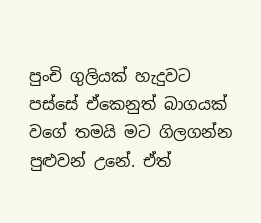පුංචි ගුලියක් හැදුවට පස්සේ ඒකෙනුත් බාගයක් වගේ තමයි මට ගිලගන්න පුළුවන් උනේ. ඒත්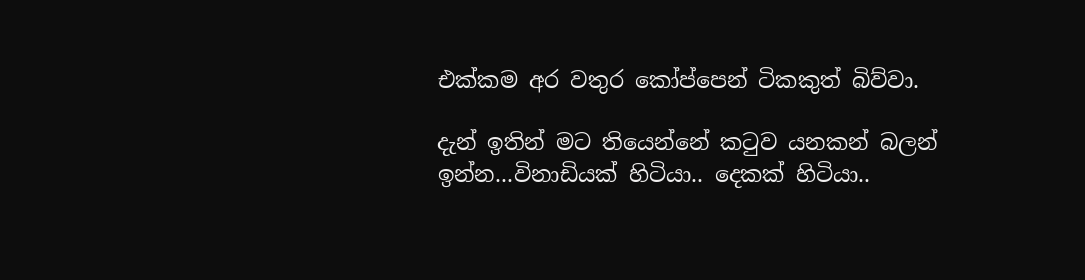එක්කම අර වතුර කෝප්පෙන් ටිකකුත් බිව්වා.

දැන් ඉතින් මට තියෙන්නේ කටුව යනකන් බලන් ඉන්න...විනාඩියක් හිටියා.. දෙකක් හිටියා..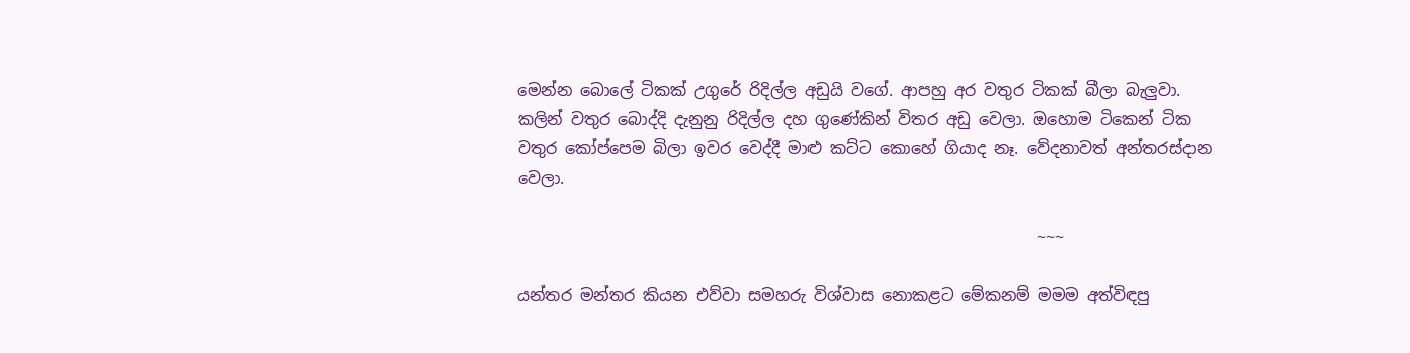මෙන්න බොලේ ටිකක් උගුරේ රිදිල්ල අඩුයි වගේ. ආපහු අර වතුර ටිකක් බීලා බැලුවා. කලින් වතුර බොද්දි දැනුනු රිදිල්ල දහ ගුණේකින් විතර අඩු වෙලා. ඔහොම ටිකෙන් ටික වතුර කෝප්පෙම බිලා ඉවර වෙද්දී මාළු කට්ට කොහේ ගියාද නෑ. වේදනාවත් අන්තරස්දාන වෙලා.

                                                                 ~~~

යන්තර මන්තර කියන එව්වා සමහරු විශ්වාස නොකළට මේකනම් මමම අත්විඳපු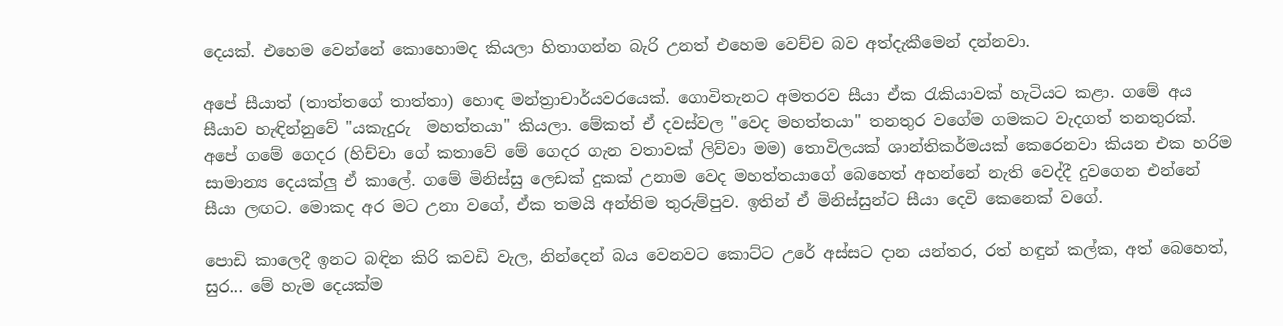දෙයක්. එහෙම වෙන්නේ කොහොමද කියලා හිතාගන්න බැරි උනත් එහෙම වෙච්ච බව අත්දැකීමෙන් දන්නවා.

අපේ සීයාත් (තාත්තගේ තාත්තා) හොඳ මන්ත්‍රාචාර්යවරයෙක්. ගොවිතැනට අමතරව සීයා ඒක රැකියාවක් හැටියට කළා. ගමේ අය සීයාව හැඳින්නුවේ "යකැදුරු  මහත්තයා" කියලා. මේකත් ඒ දවස්වල "වෙද මහත්තයා" තනතුර වගේම ගමකට වැදගත් තනතුරක්. අපේ ගමේ ගෙදර (හිච්චා ගේ කතාවේ මේ ගෙදර ගැන වතාවක් ලිව්වා මම) තොවිලයක් ශාන්තිකර්මයක් කෙරෙනවා කියන එක හරිම සාමාන්‍ය දෙයක්ලු ඒ කාලේ. ගමේ මිනිස්සු ලෙඩක් දුකක් උනාම වෙද මහත්තයාගේ බෙහෙත් අහන්නේ නැති වෙද්දී දුවගෙන එන්නේ සීයා ලඟට. මොකද අර මට උනා වගේ, ඒක තමයි අන්තිම තුරුම්පුව. ඉතින් ඒ මිනිස්සුන්ට සීයා දෙවි කෙනෙක් වගේ.

පොඩි කාලෙදී ඉනට බඳින කිරි කවඩි වැල, නින්දෙන් බය වෙනවට කොට්ට උරේ අස්සට දාන යන්තර, රත් හඳුන් කල්ක, අත් බෙහෙත්, සුර... මේ හැම දෙයක්ම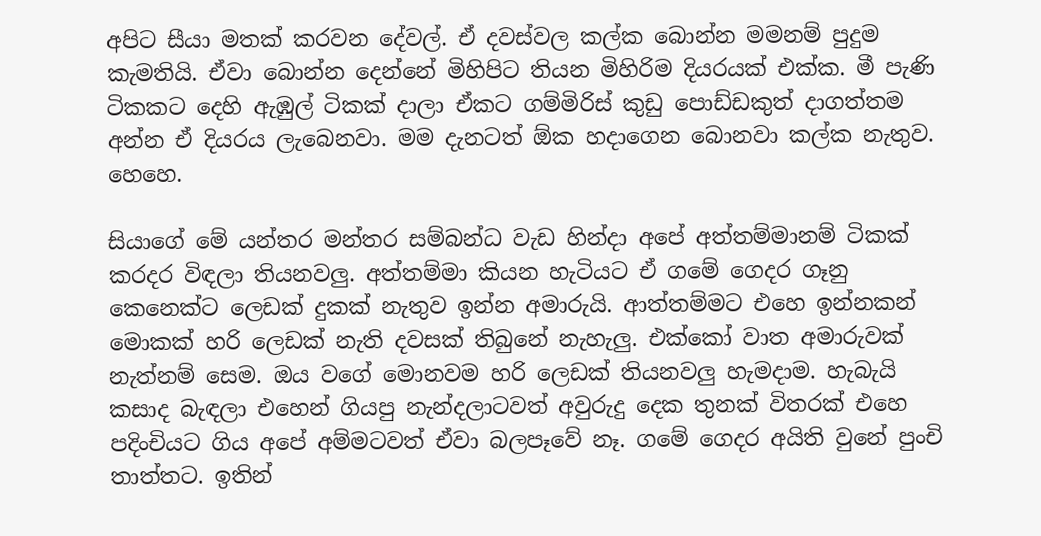අපිට සීයා මතක් කරවන දේවල්. ඒ දවස්වල කල්ක බොන්න මමනම් පුදුම කැමතියි. ඒවා බොන්න දෙන්නේ මිහිපිට තියන මිහිරිම දියරයක් එක්ක. මී පැණි ටිකකට දෙහි ඇඹුල් ටිකක් දාලා ඒකට ගම්මිරිස් කුඩු පොඩ්ඩකුත් දාගත්තම අන්න ඒ දියරය ලැබෙනවා. මම දැනටත් ඕක හදාගෙන බොනවා කල්ක නැතුව. හෙහෙ.

සියාගේ මේ යන්තර මන්තර සම්බන්ධ වැඩ හින්දා අපේ අත්තම්මානම් ටිකක් කරදර විඳලා තියනවලු. අත්තම්මා කියන හැටියට ඒ ගමේ ගෙදර ගෑනු කෙනෙක්ට ලෙඩක් දුකක් නැතුව ඉන්න අමාරුයි. ආත්තම්මට එහෙ ඉන්නකන් මොකක් හරි ලෙඩක් නැති දවසක් තිබුනේ නැහැලු. එක්කෝ වාත අමාරුවක් නැත්නම් සෙම. ඔය වගේ මොනවම හරි ලෙඩක් තියනවලු හැමදාම. හැබැයි කසාද බැඳලා එහෙන් ගියපු නැන්දලාටවත් අවුරුදු දෙක තුනක් විතරක් එහෙ පදිංචියට ගිය අපේ අම්මටවත් ඒවා බලපෑවේ නෑ. ගමේ ගෙදර අයිති වුනේ පුංචි තාත්තට. ඉතින්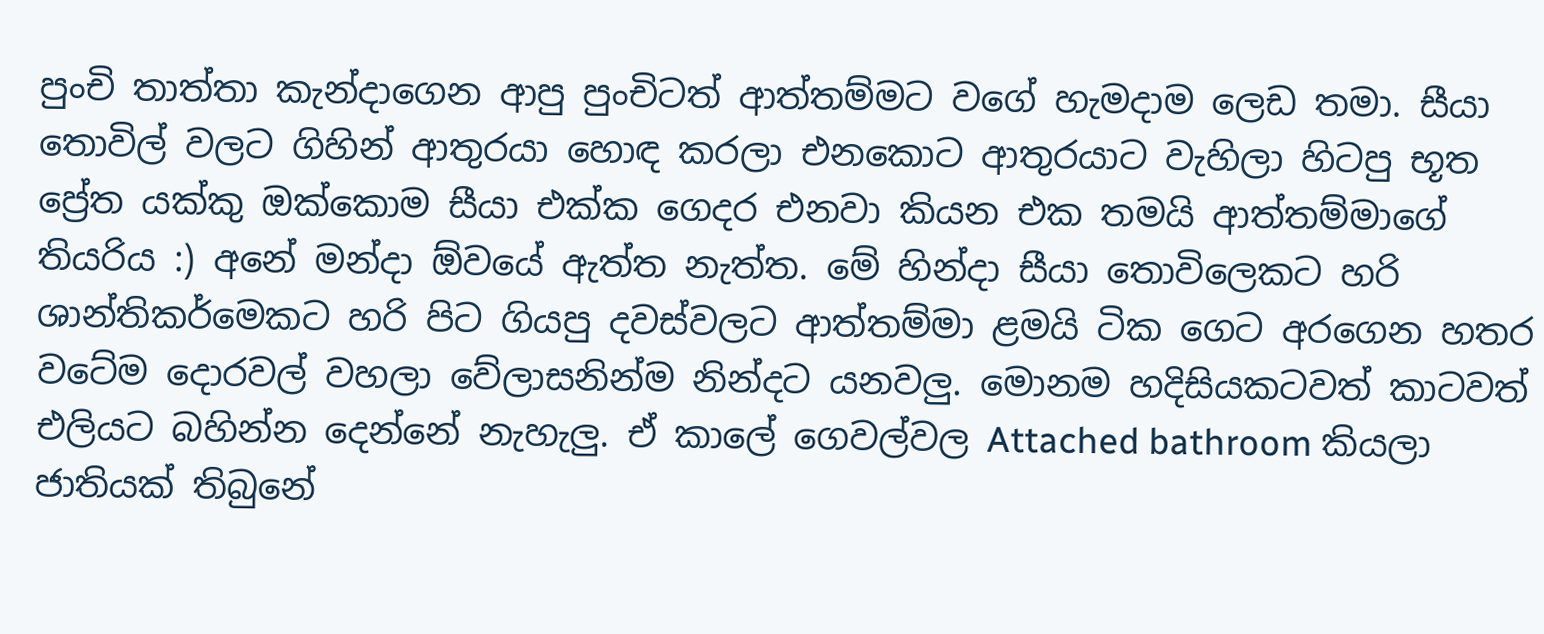පුංචි තාත්තා කැන්දාගෙන ආපු පුංචිටත් ආත්තම්මට වගේ හැමදාම ලෙඩ තමා. සීයා තොවිල් වලට ගිහින් ආතුරයා හොඳ කරලා එනකොට ආතුරයාට වැහිලා හිටපු භූත ප්‍රේත යක්කු ඔක්කොම සීයා එක්ක ගෙදර එනවා කියන එක තමයි ආත්තම්මාගේ තියරිය :) අනේ මන්දා ඕවයේ ඇත්ත නැත්ත. මේ හින්දා සීයා තොවිලෙකට හරි ශාන්තිකර්මෙකට හරි පිට ගියපු දවස්වලට ආත්තම්මා ළමයි ටික ගෙට අරගෙන හතර වටේම දොරවල් වහලා වේලාසනින්ම නින්දට යනවලු. මොනම හදිසියකටවත් කාටවත් එලියට බහින්න දෙන්නේ නැහැලු. ඒ කාලේ ගෙවල්වල Attached bathroom කියලා ජාතියක් තිබුනේ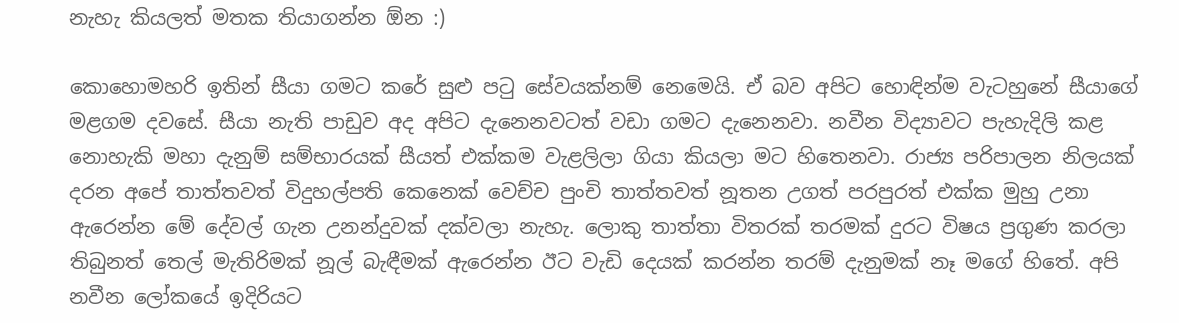නැහැ කියලත් මතක තියාගන්න ඕන :)

කොහොමහරි ඉතින් සීයා ගමට කරේ සුළු පටු සේවයක්නම් නෙමෙයි. ඒ බව අපිට හොඳින්ම වැටහුනේ සීයාගේ මළගම දවසේ. සීයා නැති පාඩුව අද අපිට දැනෙනවටත් වඩා ගමට දැනෙනවා. නවීන විද්‍යාවට පැහැදිලි කළ නොහැකි මහා දැනුම් සම්භාරයක් සීයත් එක්කම වැළලිලා ගියා කියලා මට හිතෙනවා. රාජ්‍ය පරිපාලන නිලයක් දරන අපේ තාත්තවත් විදුහල්පති කෙනෙක් වෙච්ච පුංචි තාත්තවත් නූතන උගත් පරපුරත් එක්ක මුහු උනා ඇරෙන්න මේ දේවල් ගැන උනන්දුවක් දක්වලා නැහැ. ලොකු තාත්තා විතරක් තරමක් දුරට විෂය ප්‍රගුණ කරලා තිබුනත් තෙල් මැතිරිමක් නූල් බැඳීමක් ඇරෙන්න ඊට වැඩි දෙයක් කරන්න තරම් දැනුමක් නෑ මගේ හිතේ. අපි නවීන ලෝකයේ ඉදිරියට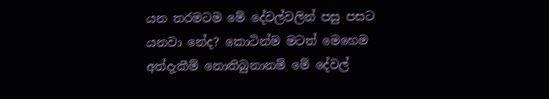යන තරමටම මේ දේවල්වලින් පසු පසට යනවා නේද? කොටින්ම මටත් මෙහෙම අත්දැකීම් නොතිබුනානම් මේ දේවල්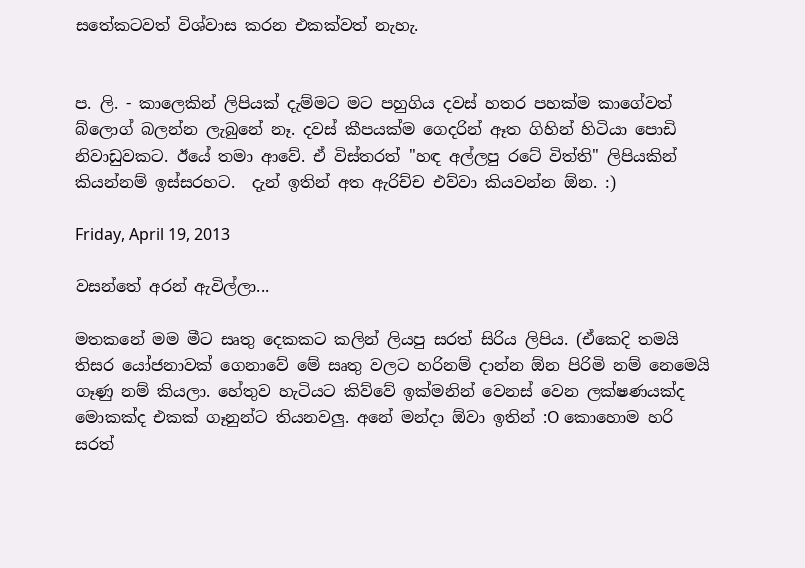සතේකටවත් විශ්වාස කරන එකක්වත් නැහැ.


ප. ලි. - කාලෙකින් ලිපියක් දැම්මට මට පහුගිය දවස් හතර පහක්ම කාගේවත් බ්ලොග් බලන්න ලැබුනේ නෑ. දවස් කීපයක්ම ගෙදරින් ඈත ගිහින් හිටියා පොඩි නිවාඩුවකට. ඊයේ තමා ආවේ. ඒ විස්තරත් "හඳ අල්ලපු රටේ විත්ති" ලිපියකින් කියන්නම් ඉස්සරහට.  දැන් ඉතින් අත ඇරිච්ච එව්වා කියවන්න ඕන. :)

Friday, April 19, 2013

වසන්තේ අරන් ඇවිල්ලා...

මතකනේ මම මීට සෘතු දෙකකට කලින් ලියපු සරත් සිරිය ලිපිය. (ඒකෙදි තමයි තිසර යෝජනාවක් ගෙනාවේ මේ සෘතු වලට හරිනම් දාන්න ඕන පිරිමි නම් නෙමෙයි ගෑණු නම් කියලා. හේතුව හැටියට කිව්වේ ඉක්මනින් වෙනස් වෙන ලක්ෂණයක්ද මොකක්ද එකක් ගෑනුන්ට තියනවලු. අනේ මන්දා ඕවා ඉතින් :O කොහොම හරි සරත්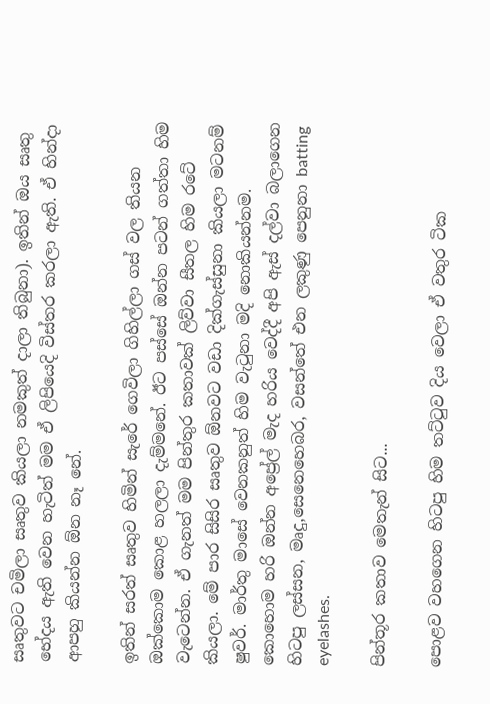සෘතුවට චමිලා සෘතුව කියලා නමකුත් දාලා තිබුනා). ඉතින් ඔය සෘතු භේදය ඇති වෙන හැටිත් මම ඒ ලිපියෙදි විස්තර කරලා ඇති. ඒ හින්දා ආපහු කියන්න ඕන නෑ නේ.

ඉතින් සරත් සෘතුව හිමින් සැරේ ගෙවිලා ගිහිල්ලා ගස් වල තියන ඔක්කොම කොළ හලලා දැම්මනේ. ඊට පස්සේ ඔන්න පටන් ගත්තා හිම වැටෙන්න. ඒ ගැනත් මම පින්තුර කතාවක් ලිව්වා සීතල හිම රටේ කියලා. මේ පාර සිසිර සෘතුව ඕනවට වඩා දික්ගැස්සුනා කියලා මටනම් ෂුවර්. මාර්තු මාසේ වෙනකනුත් හිම වැටුනා මදි නොකියන්නම. කොහොම හරි ඔන්න අප්‍රේල් මැද හරිය වෙද්දී අපි ඇස් දල්වා බලාගෙන හිටපු ලස්සන, මෘදු,සෙනෙහෙබර, වසන්තේ එන ලකුණු පෙනුනා batting eyelashes.

පින්තූර කතාව මෙතැන් සිට...

පොළව වහගෙන හිටපු හිම තට්ටුව දිය වෙලා ඒ වතුර ටික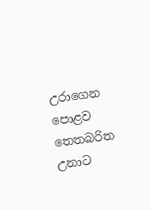උරාගෙන පොළව තෙතබරිත උනාට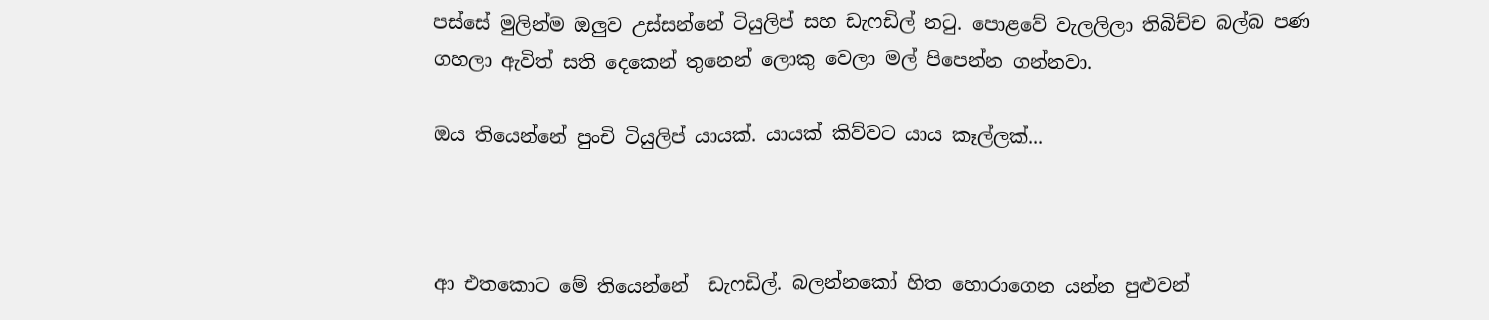පස්සේ මුලින්ම ඔලුව උස්සන්නේ ටියුලිප් සහ ඩැෆඩිල් නටු. පොළවේ වැලලිලා තිබිච්ච බල්බ පණ ගහලා ඇවිත් සති දෙකෙන් තුනෙන් ලොකු වෙලා මල් පිපෙන්න ගන්නවා.

ඔය තියෙන්නේ පුංචි ටියුලිප් යායක්. යායක් කිව්වට යාය කෑල්ලක්...



ආ එතකොට මේ තියෙන්නේ  ඩැෆඩිල්. බලන්නකෝ හිත හොරාගෙන යන්න පුළුවන්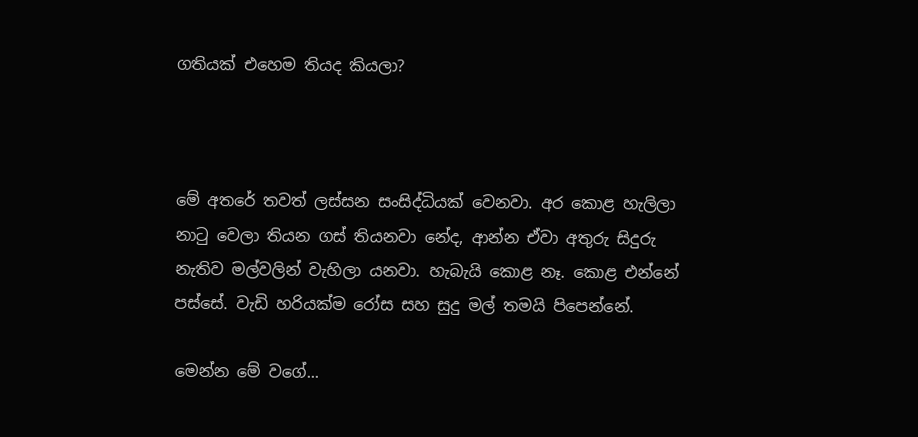ගතියක් එහෙම තියද කියලා?



මේ අතරේ තවත් ලස්සන සංසිද්ධියක් වෙනවා. අර කොළ හැලිලා නාටු වෙලා තියන ගස් තියනවා නේද, ආන්න ඒවා අතුරු සිදුරු නැතිව මල්වලින් වැහිලා යනවා. හැබැයි කොළ නෑ. කොළ එන්නේ පස්සේ. වැඩි හරියක්ම රෝස සහ සුදු මල් තමයි පිපෙන්නේ.

මෙන්න මේ වගේ...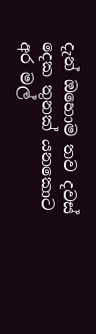දැන් ඔහොම තව දවස් දෙක තුනක් යනකොට අර මල්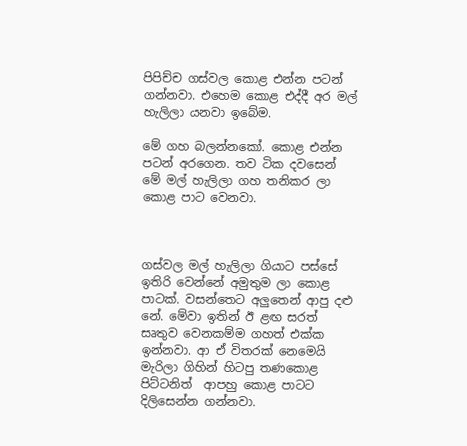පිපිච්ච ගස්වල කොළ එන්න පටන් ගන්නවා. එහෙම කොළ එද්දී අර මල් හැලිලා යනවා ඉබේම.

මේ ගහ බලන්නකෝ. කොළ එන්න පටන් අරගෙන. තව ටික දවසෙන් මේ මල් හැලිලා ගහ තනිකර ලා කොළ පාට වෙනවා.



ගස්වල මල් හැලිලා ගියාට පස්සේ ඉතිරි වෙන්නේ අමුතුම ලා කොළ පාටක්. වසන්තෙට අලුතෙන් ආපු දළු නේ. මේවා ඉතින් ඊ ළඟ සරත් සෘතුව වෙනකම්ම ගහත් එක්ක ඉන්නවා. ආ ඒ විතරක් නෙමෙයි මැරිලා ගිහින් හිටපු තණකොළ පිට්ටනිත්  ආපහු කොළ පාටට දිලිසෙන්න ගන්නවා.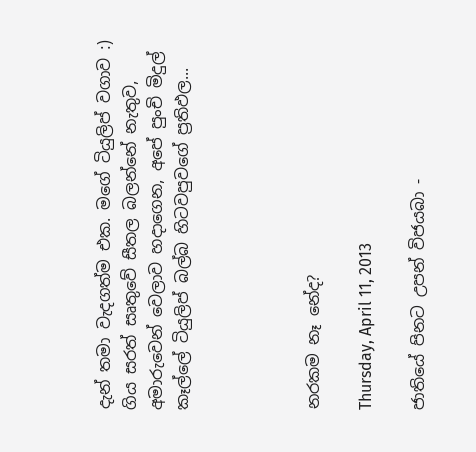දැන් තමා වැදගත්ම එක. මගේ ටියුලිප් වගාව :) ගිය සරත් සෘතුවේ සීතල බලන්නේ නැතුව, අමාරුවෙන් වෙලාව හදාගෙන, අපේ පුංචි මිදුල් කෑල්ලේ ටියුලිප් බල්බ හිටවපුවගේ ප්‍රතිඵල...




නරකම නෑ නේද?

Thursday, April 11, 2013

ජාතියේ පිනට උපන් විජයබා -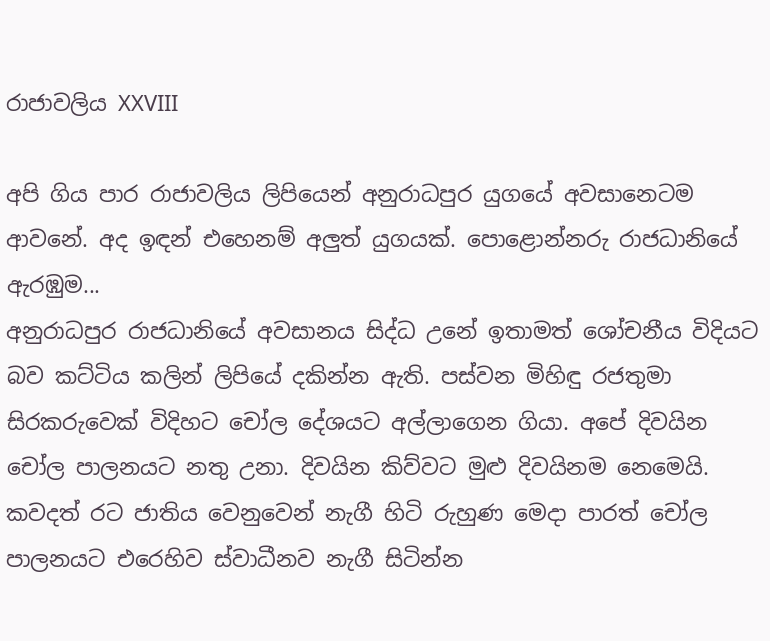රාජාවලිය XXVIII

අපි ගිය පාර රාජාවලිය ලිපියෙන් අනුරාධපුර යුගයේ අවසානෙටම ආවනේ. අද ඉඳන් එහෙනම් අලුත් යුගයක්. පොළොන්නරු රාජධානියේ ඇරඹුම...
අනුරාධපුර රාජධානියේ අවසානය සිද්ධ උනේ ඉතාමත් ශෝචනීය විදියට බව කට්ටිය කලින් ලිපියේ දකින්න ඇති. පස්වන මිහිඳු රජතුමා සිරකරුවෙක් විදිහට චෝල දේශයට අල්ලාගෙන ගියා. අපේ දිවයින චෝල පාලනයට නතු උනා. දිවයින කිව්වට මුළු දිවයිනම නෙමෙයි. කවදත් රට ජාතිය වෙනුවෙන් නැගී හිටි රුහුණ මෙදා පාරත් චෝල පාලනයට එරෙහිව ස්වාධීනව නැගී සිටින්න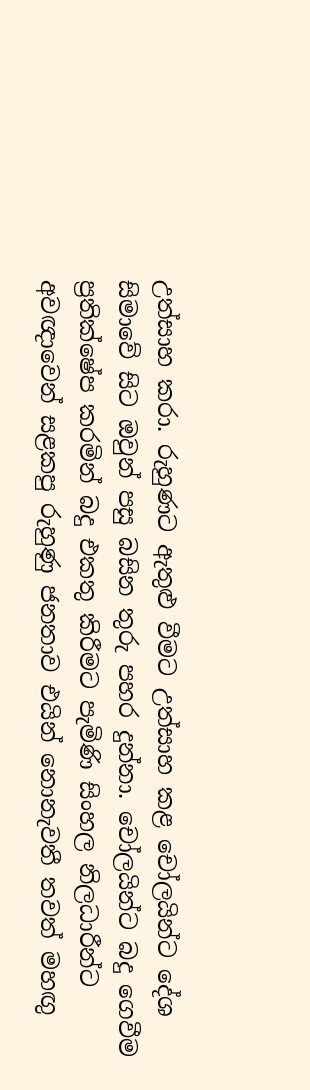උත්සාහ කරා. රුහුණට ඇතුළු වීමට උත්සාහ කළ චෝලයින්ට දේශ සිමාවේ සිට ඔවුන් පසු බසින තුරු පහර දුන්නා. චෝලයින්ට බදු ගෙවීම ප්‍රතික්ෂේප කරමින් බදු එකතු කිරීමට පැමිණි සිංහල නිලධාරීන්ට අවඥාවෙන් සළකපු රුහුණු ජනතාව එයින් නොනැවතී තවත් මහඟු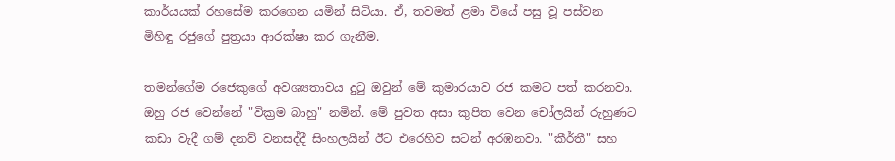කාර්යයක් රහසේම කරගෙන යමින් සිටියා. ඒ, තවමත් ළමා වියේ පසු වූ පස්වන මිහිඳු රජුගේ පුත්‍රයා ආරක්ෂා කර ගැනීම.

තමන්ගේම රජෙකුගේ අවශ්‍යතාවය දුටු ඔවුන් මේ කුමාරයාව රජ කමට පත් කරනවා. ඔහු රජ වෙන්නේ "වික්‍රම බාහු" නමින්. මේ පුවත අසා කුපිත වෙන චෝලයින් රුහුණට කඩා වැදී ගම් දනව් වනසද්දී සිංහලයින් ඊට එරෙහිව සටන් අරඹනවා. "කීර්තී" සහ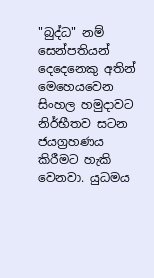"බුද්ධ" නම් සෙන්පතියන් දෙදෙනෙකු අතින් මෙහෙයවෙන සිංහල හමුදාවට  නිර්භීතව සටන ජයග්‍රහණය කිරීමට හැකි වෙනවා. යුධමය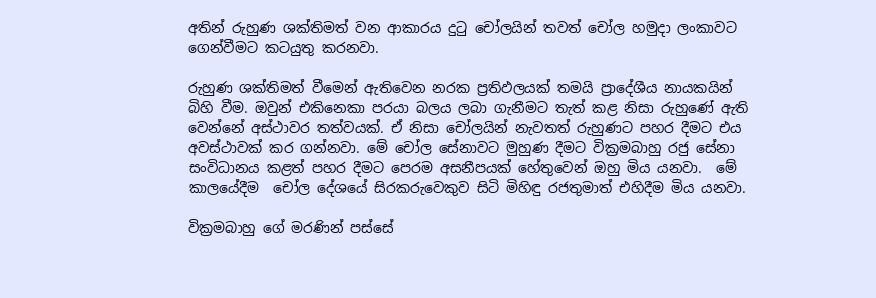අතින් රුහුණ ශක්තිමත් වන ආකාරය දුටු චෝලයින් තවත් චෝල හමුදා ලංකාවට ගෙන්වීමට කටයුතු කරනවා.

රුහුණ ශක්තිමත් වීමෙන් ඇතිවෙන නරක ප්‍රතිඵලයක් තමයි ප්‍රාදේශීය නායකයින් බිහි වීම. ඔවුන් එකිනෙකා පරයා බලය ලබා ගැනීමට තැත් කළ නිසා රුහුණේ ඇති වෙන්නේ අස්ථාවර තත්වයක්. ඒ නිසා චෝලයින් නැවතත් රුහුණට පහර දීමට එය අවස්ථාවක් කර ගන්නවා. මේ චෝල සේනාවට මුහුණ දීමට වික්‍රමබාහු රජු සේනා සංවිධානය කළත් පහර දීමට පෙරම අසනීපයක් හේතුවෙන් ඔහු මිය යනවා.  මේ කාලයේදීම  චෝල දේශයේ සිරකරුවෙකුව සිටි මිහිඳු රජතුමාත් එහිදීම මිය යනවා.

වික්‍රමබාහු ගේ මරණින් පස්සේ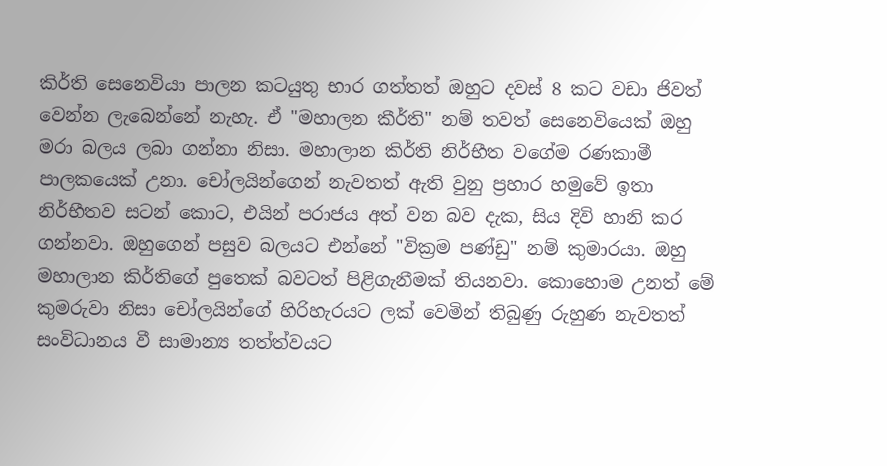කිර්ති සෙනෙවියා පාලන කටයුතු භාර ගත්තත් ඔහුට දවස් 8 කට වඩා ජිවත් වෙන්න ලැබෙන්නේ නැහැ. ඒ "මහාලන කීර්ති" නම් තවත් සෙනෙවියෙක් ඔහු මරා බලය ලබා ගන්නා නිසා. මහාලාන කිර්ති නිර්භීත වගේම රණකාමී පාලකයෙක් උනා. චෝලයින්ගෙන් නැවතත් ඇති වුනු ප්‍රහාර හමුවේ ඉතා නිර්භීතව සටන් කොට, එයින් පරාජය අත් වන බව දැක, සිය දිවි හානි කර ගන්නවා. ඔහුගෙන් පසුව බලයට එන්නේ "වික්‍රම පණ්ඩු" නම් කුමාරයා. ඔහු මහාලාන කිර්තිගේ පුතෙක් බවටත් පිළිගැනීමක් තියනවා. කොහොම උනත් මේ කුමරුවා නිසා චෝලයින්ගේ හිරිහැරයට ලක් වෙමින් තිබුණු රුහුණ නැවතත් සංවිධානය වී සාමාන්‍ය තත්ත්වයට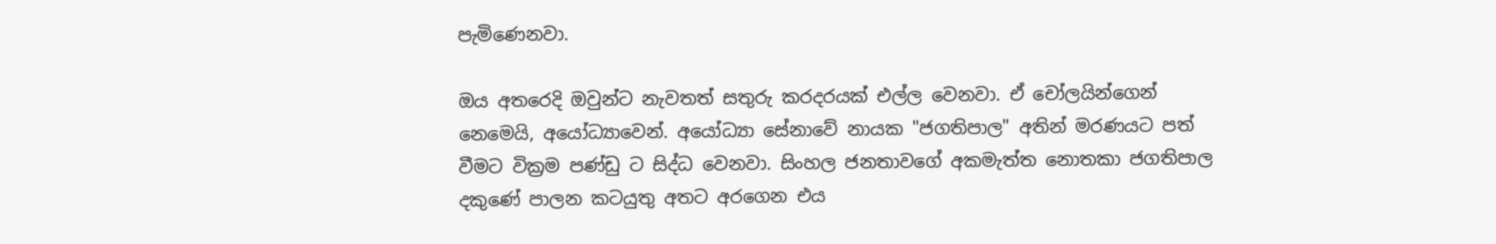පැමිණෙනවා.

ඔය අතරෙදි ඔවුන්ට නැවතත් සතුරු කරදරයක් එල්ල වෙනවා. ඒ චෝලයින්ගෙන් නෙමෙයි, අයෝධ්‍යාවෙන්. අයෝධ්‍යා සේනාවේ නායක "ජගතිපාල" අතින් මරණයට පත් වීමට වික්‍රම පණ්ඩු ට සිද්ධ වෙනවා. සිංහල ජනතාවගේ අකමැත්ත නොතකා ජගතිපාල දකුණේ පාලන කටයුතු අතට අරගෙන එය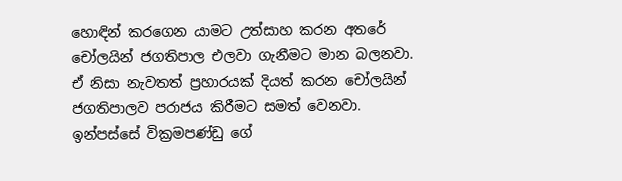හොඳින් කරගෙන යාමට උත්සාහ කරන අතරේ චෝලයින් ජගතිපාල එලවා ගැනීමට මාන බලනවා. ඒ නිසා නැවතත් ප්‍රහාරයක් දියත් කරන චෝලයින් ජගතිපාලව පරාජය කිරීමට සමත් වෙනවා. ඉන්පස්සේ වික්‍රමපණ්ඩු ගේ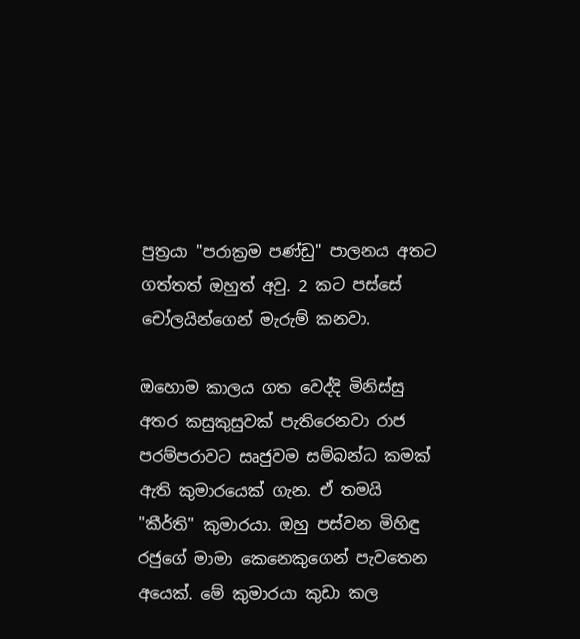පුත්‍රයා "පරාක්‍රම පණ්ඩු" පාලනය අතට ගත්තත් ඔහුත් අවු. 2 කට පස්සේ චෝලයින්ගෙන් මැරුම් කනවා.

ඔහොම කාලය ගත වෙද්දි මිනිස්සු අතර කසුකුසුවක් පැතිරෙනවා රාජ පරම්පරාවට සෘජුවම සම්බන්ධ කමක් ඇති කුමාරයෙක් ගැන. ඒ තමයි "කීර්ති" කුමාරයා. ඔහු පස්වන මිහිඳු රජුගේ මාමා කෙනෙකුගෙන් පැවතෙන අයෙක්. මේ කුමාරයා කුඩා කල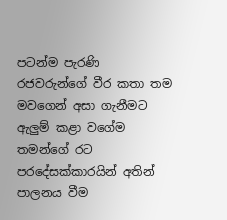පටන්ම පැරණි රජවරුන්ගේ වීර කතා තම මවගෙන් අසා ගැනීමට ඇලුම් කළා වගේම තමන්ගේ රට පරදේසක්කාරයින් අතින් පාලනය වීම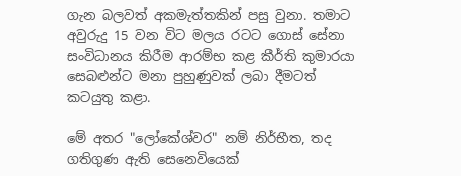ගැන බලවත් අකමැත්තකින් පසු වුනා. තමාට අවුරුදු 15 වන විට මලය රටට ගොස් සේනා සංවිධානය කිරීම ආරම්භ කළ කීර්ති කුමාරයා සෙබළුන්ට මනා පුහුණුවක් ලබා දීමටත් කටයුතු කළා.

මේ අතර "ලෝකේශ්වර" නම් නිර්භීත, තද ගතිගුණ ඇති සෙනෙවියෙක්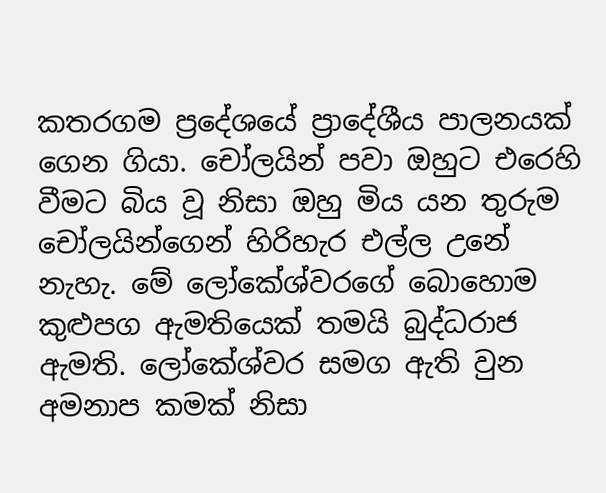කතරගම ප්‍රදේශයේ ප්‍රාදේශීය පාලනයක් ගෙන ගියා. චෝලයින් පවා ඔහුට එරෙහි වීමට බිය වූ නිසා ඔහු මිය යන තුරුම චෝලයින්ගෙන් හිරිහැර එල්ල උනේ නැහැ. මේ ලෝකේශ්වරගේ බොහොම කුළුපග ඇමතියෙක් තමයි බුද්ධරාජ ඇමති. ලෝකේශ්වර සමග ඇති වුන අමනාප කමක් නිසා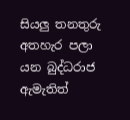සියලු තනතුරු අතහැර පලා යන බුද්ධරාජ ඇමැතිත්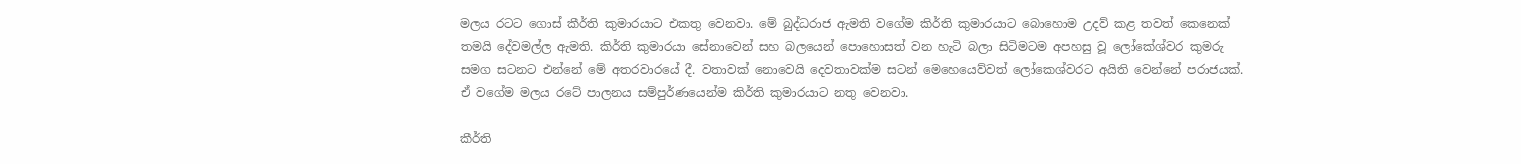මලය රටට ගොස් කීර්ති කුමාරයාට එකතු වෙනවා. මේ බුද්ධරාජ ඇමති වගේම කිර්ති කුමාරයාට බොහොම උදව් කළ තවත් කෙනෙක් තමයි දේවමල්ල ඇමති. කිර්ති කුමාරයා සේනාවෙන් සහ බලයෙන් පොහොසත් වන හැටි බලා සිටිමටම අපහසු වූ ලෝකේශ්වර කුමරු සමග සටනට එන්නේ මේ අතරවාරයේ දී. වතාවක් නොවෙයි දෙවතාවක්ම සටන් මෙහෙයෙව්වත් ලෝකෙශ්වරට අයිති වෙන්නේ පරාජයක්. ඒ වගේම මලය රටේ පාලනය සම්පුර්ණයෙන්ම කිර්ති කුමාරයාට නතු වෙනවා.

කීර්ති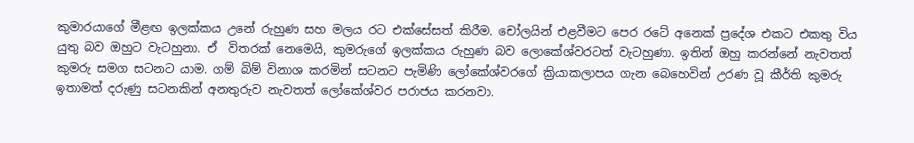කුමාරයාගේ මීළඟ ඉලක්කය උනේ රුහුණ සහ මලය රට එක්සේසත් කිරීම. චෝලයින් එළවීමට පෙර රටේ අනෙක් ප්‍රදේශ එකට එකතු විය යුතු බව ඔහුට වැටහුනා. ඒ  විතරක් නෙමෙයි, කුමරුගේ ඉලක්කය රුහුණ බව ලොකේශ්වරටත් වැටහුණා. ඉතින් ඔහු කරන්නේ නැවතත් කුමරු සමග සටනට යාම. ගම් බිම් විනාශ කරමින් සටනට පැමිණි ලෝකේශ්වරගේ ක්‍රියාකලාපය ගැන බෙහෙවින් උරණ වූ කීර්ති කුමරු ඉතාමත් දරුණු සටනකින් අනතුරුව නැවතත් ලෝකේශ්වර පරාජය කරනවා.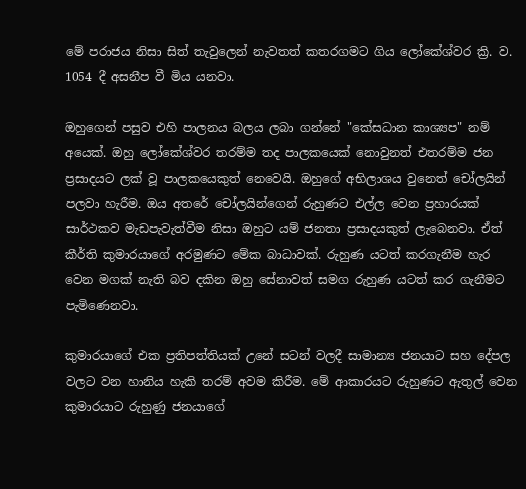මේ පරාජය නිසා සිත් තැවුලෙන් නැවතත් කතරගමට ගිය ලෝකේශ්වර ක්‍රි. ව. 1054 දී අසනීප වී මිය යනවා.

ඔහුගෙන් පසුව එහි පාලනය බලය ලබා ගන්නේ "කේසධාන කාශ්‍යප" නම් අයෙක්. ඔහු ලෝකේශ්වර තරම්ම තද පාලකයෙක් නොවුනත් එතරම්ම ජන ප්‍රසාදයට ලක් වූ පාලකයෙකුත් නෙවෙයි. ඔහුගේ අභිලාශය වුනෙත් චෝලයින් පලවා හැරීම. ඔය අතරේ චෝලයින්ගෙන් රුහුණට එල්ල වෙන ප්‍රහාරයක් සාර්ථකව මැඩපැවැත්වීම නිසා ඔහුට යම් ජනතා ප්‍රසාදයකුත් ලැබෙනවා. ඒත් කීර්ති කුමාරයාගේ අරමුණට මේක බාධාවක්. රුහුණ යටත් කරගැනීම හැර වෙන මගක් නැති බව දකින ඔහු සේනාවත් සමග රුහුණ යටත් කර ගැනීමට පැමිණෙනවා.

කුමාරයාගේ එක ප්‍රතිපත්තියක් උනේ සටන් වලදී සාමාන්‍ය ජනයාට සහ දේපල වලට වන හානිය හැකි තරම් අවම කිරීම. මේ ආකාරයට රුහුණට ඇතුල් වෙන කුමාරයාට රුහුණු ජනයාගේ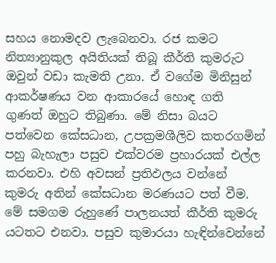සහය නොමදව ලැබෙනවා. රජ කමට නිත්‍යානුකුල අයිතියක් තිබූ කීර්ති කුමරුට ඔවුන් වඩා කැමති උනා. ඒ වගේම මිනිසුන් ආකර්ෂණය වන ආකාරයේ හොඳ ගති ගුණත් ඔහුට තිබුණා. මේ නිසා බයට පත්වෙන කේසධාන, උපක්‍රමශීලිව කතරගමින් පහු බැහැලා පසුව එක්වරම ප්‍රහාරයක් එල්ල කරනවා. එහි අවසන් ප්‍රතිඵලය වන්නේ කුමරු අතින් කේසධාන මරණයට පත් වීම. මේ සමගම රුහුණේ පාලනයත් කීර්ති කුමරු යටතට එනවා. පසුව කුමාරයා හැඳින්වෙන්නේ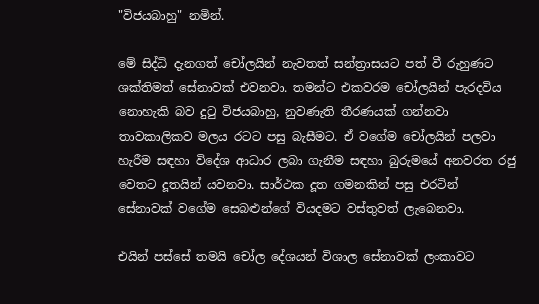"විජයබාහු" නමින්.

මේ සිද්ධි දැනගත් චෝලයින් නැවතත් සන්ත්‍රාසයට පත් වී රුහුණට ශක්තිමත් සේනාවක් එවනවා. තමන්ට එකවරම චෝලයින් පැරදවිය නොහැකි බව දුටු විජයබාහු, නුවණැති තීරණයක් ගන්නවා තාවකාලිකව මලය රටට පසු බැසීමට. ඒ වගේම චෝලයින් පලවා හැරීම සඳහා විදේශ ආධාර ලබා ගැනීම සඳහා බුරුමයේ අනවරත රජු වෙතට දූතයින් යවනවා. සාර්ථක දූත ගමනකින් පසු එරටින් සේනාවක් වගේම සෙබළුන්ගේ වියදමට වස්තුවත් ලැබෙනවා.

එයින් පස්සේ තමයි චෝල දේශයන් විශාල සේනාවක් ලංකාවට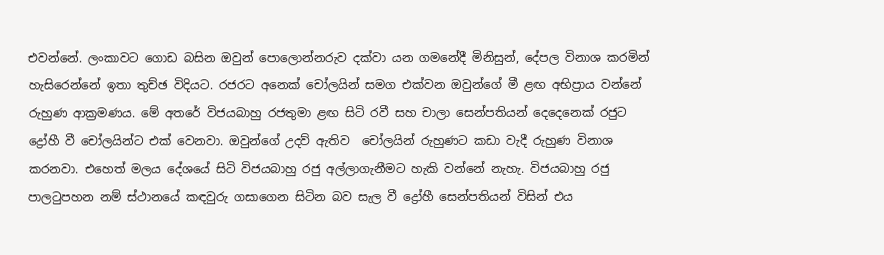එවන්නේ. ලංකාවට ගොඩ බසින ඔවුන් පොලොන්නරුව දක්වා යන ගමනේදී මිනිසුන්, දේපල විනාශ කරමින් හැසිරෙන්නේ ඉතා තුච්ඡ විදියට. රජරට අනෙක් චෝලයින් සමග එක්වන ඔවුන්ගේ මී ළඟ අභිප්‍රාය වන්නේ රුහුණ ආක්‍රමණය. මේ අතරේ විජයබාහු රජතුමා ළඟ සිටි රවී සහ චාලා සෙන්පතියන් දෙදෙනෙක් රජුට ද්‍රෝහී වී චෝලයින්ට එක් වෙනවා. ඔවුන්ගේ උදව් ඇතිව  චෝලයින් රුහුණට කඩා වැදී රුහුණ විනාශ කරනවා. එහෙත් මලය දේශයේ සිටි විජයබාහු රජු අල්ලාගැනීමට හැකි වන්නේ නැහැ. විජයබාහු රජු පාලටුපහන නම් ස්ථානයේ කඳවුරු ගසාගෙන සිටින බව සැල වී ද්‍රෝහී සෙන්පතියන් විසින් එය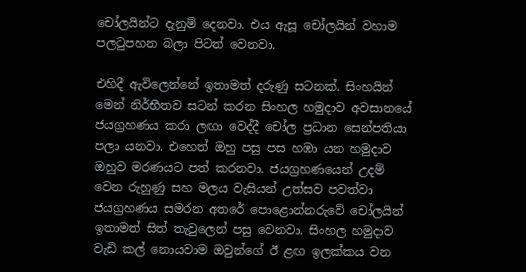චෝලයින්ට දැනුම් දෙනවා. එය ඇසූ චෝලයින් වහාම පලටුපහන බලා පිටත් වෙනවා.

එහිදී ඇවිලෙන්නේ ඉතාමත් දරුණු සටනක්. සිංහයින් මෙන් නිර්භීතව සටන් කරන සිංහල හමුදාව අවසානයේ ජයග්‍රහණය කරා ලඟා වෙද්දී චෝල ප්‍රධාන සෙන්පතියා පලා යනවා. එහෙත් ඔහු පසු පස හඹා යන හමුදාව ඔහුව මරණයට පත් කරනවා. ජයග්‍රහණයෙන් උදම් වෙන රුහුණු සහ මලය වැසියන් උත්සව පවත්වා ජයග්‍රහණය සමරන අතරේ පොළොන්නරුවේ චෝලයින් ඉතාමත් සිත් තැවුලෙන් පසු වෙනවා. සිංහල හමුදාව වැඩි කල් නොයවාම ඔවුන්ගේ ඊ ළඟ ඉලක්කය වන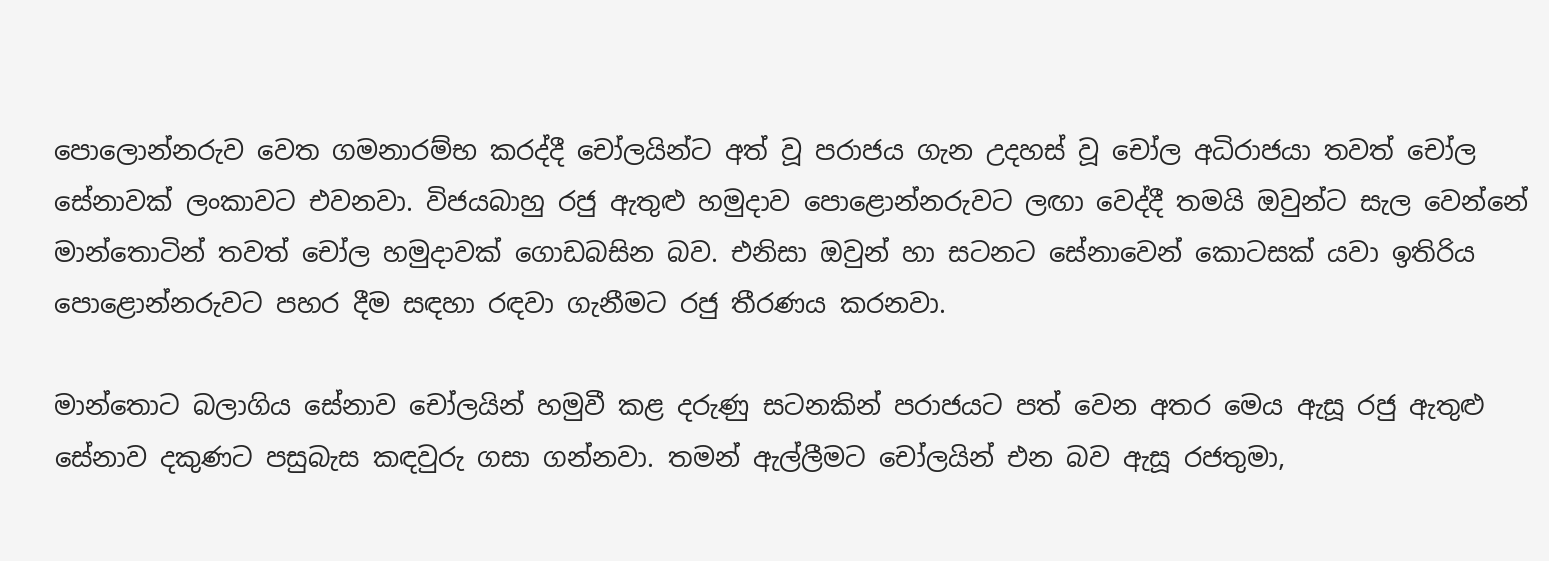පොලොන්නරුව වෙත ගමනාරම්භ කරද්දී චෝලයින්ට අත් වූ පරාජය ගැන උදහස් වූ චෝල අධිරාජයා තවත් චෝල සේනාවක් ලංකාවට එවනවා. විජයබාහු රජු ඇතුළු හමුදාව පොළොන්නරුවට ලඟා වෙද්දී තමයි ඔවුන්ට සැල වෙන්නේ මාන්තොටින් තවත් චෝල හමුදාවක් ගොඩබසින බව. එනිසා ඔවුන් හා සටනට සේනාවෙන් කොටසක් යවා ඉතිරිය පොළොන්නරුවට පහර දීම සඳහා රඳවා ගැනීමට රජු තීරණය කරනවා.

මාන්තොට බලාගිය සේනාව චෝලයින් හමුවී කළ දරුණු සටනකින් පරාජයට පත් වෙන අතර මෙය ඇසූ රජු ඇතුළු සේනාව දකුණට පසුබැස කඳවුරු ගසා ගන්නවා. තමන් ඇල්ලීමට චෝලයින් එන බව ඇසූ රජතුමා,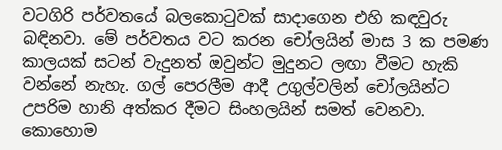වටගිරි පර්වතයේ බලකොටුවක් සාදාගෙන එහි කඳවුරු බඳිනවා. මේ පර්වතය වට කරන චෝලයින් මාස 3 ක පමණ කාලයක් සටන් වැදුනත් ඔවුන්ට මුදුනට ලඟා වීමට හැකි වන්නේ නැහැ. ගල් පෙරලීම ආදී උගුල්වලින් චෝලයින්ට උපරිම හානි අත්කර දීමට සිංහලයින් සමත් වෙනවා. කොහොම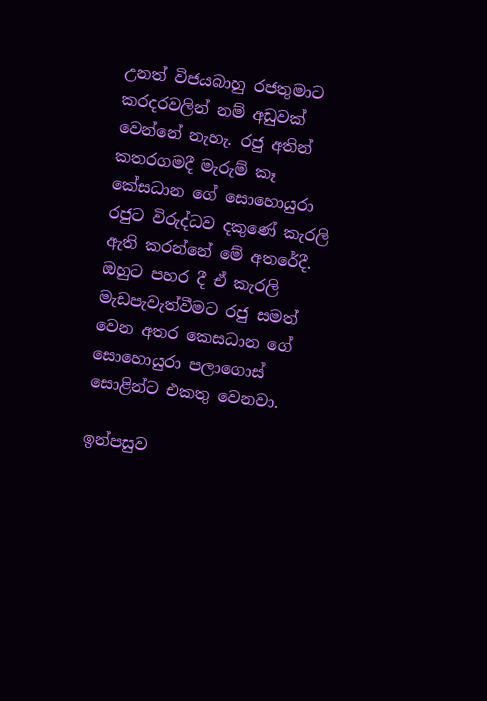උනත් විජයබාහු රජතුමාට කරදරවලින් නම් අඩුවක් වෙන්නේ නැහැ. රජු අතින් කතරගමදී මැරුම් කෑ කේසධාන ගේ සොහොයුරා රජුට විරුද්ධව දකුණේ කැරලි ඇති කරන්නේ මේ අතරේදී. ඔහුට පහර දී ඒ කැරලි මැඩපැවැත්වීමට රජු සමත් වෙන අතර කෙසධාන ගේ සොහොයුරා පලාගොස් සොළින්ට එකතු වෙනවා.

ඉන්පසුව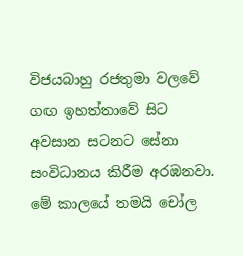විජයබාහු රජතුමා වලවේ ගඟ ඉහත්තාවේ සිට අවසාන සටනට සේනා සංවිධානය කිරීම අරඹනවා. මේ කාලයේ තමයි චෝල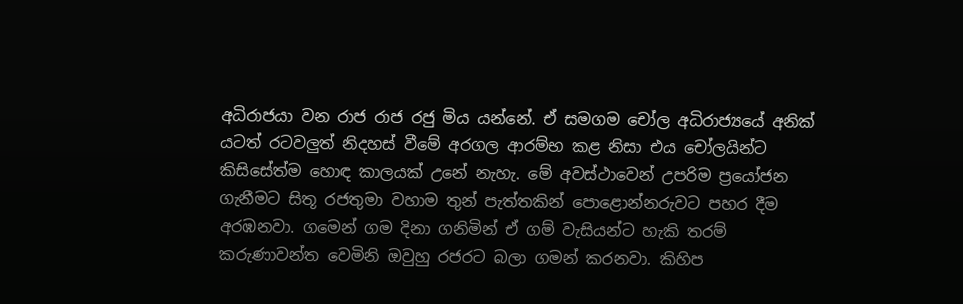අධිරාජයා වන රාජ රාජ රජු මිය යන්නේ. ඒ සමගම චෝල අධිරාජ්‍යයේ අනික් යටත් රටවලුත් නිදහස් වීමේ අරගල ආරම්භ කළ නිසා එය චෝලයින්ට කිසිසේත්ම හොඳ කාලයක් උනේ නැහැ. මේ අවස්ථාවෙන් උපරිම ප්‍රයෝජන ගැනීමට සිතූ රජතුමා වහාම තුන් පැත්තකින් පොළොන්නරුවට පහර දීම අරඹනවා. ගමෙන් ගම දිනා ගනිමින් ඒ ගම් වැසියන්ට හැකි තරම් කරුණාවන්ත වෙමිනි ඔවුහු රජරට බලා ගමන් කරනවා. කිහිප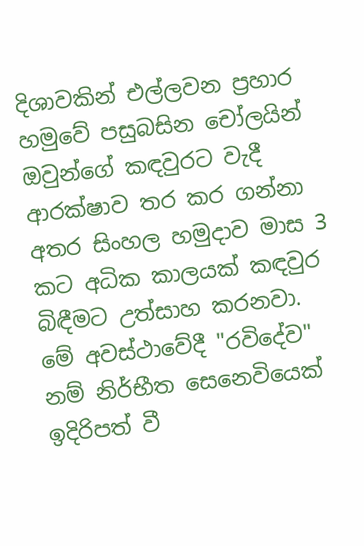දිශාවකින් එල්ලවන ප්‍රහාර හමුවේ පසුබසින චෝලයින් ඔවුන්ගේ කඳවුරට වැදී ආරක්ෂාව තර කර ගන්නා අතර සිංහල හමුදාව මාස 3 කට අධික කාලයක් කඳවුර බිඳීමට උත්සාහ කරනවා. මේ අවස්ථාවේදී "රවිදේව" නම් නිර්භීත සෙනෙවියෙක් ඉදිරිපත් වී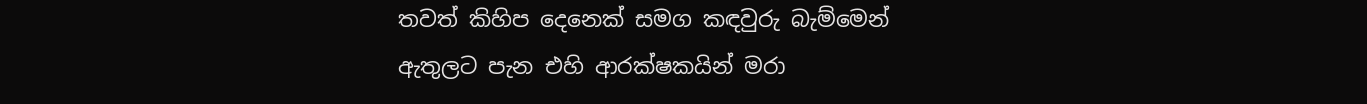තවත් කිහිප දෙනෙක් සමග කඳවුරු බැම්මෙන් ඇතුලට පැන එහි ආරක්ෂකයින් මරා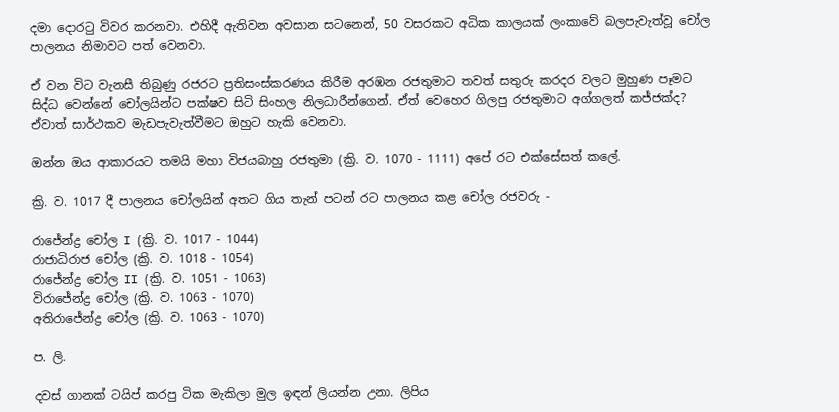දමා දොරටු විවර කරනවා. එහිදී ඇතිවන අවසාන සටනෙන්, 50 වසරකට අධික කාලයක් ලංකාවේ බලපැවැත්වූ චෝල පාලනය නිමාවට පත් වෙනවා.

ඒ වන විට වැනසී තිබුණු රජරට ප්‍රතිසංස්කරණය කිරීම අරඹන රජතුමාට තවත් සතුරු කරදර වලට මුහුණ පෑමට සිද්ධ වෙන්නේ චෝලයින්ට පක්ෂව සිටි සිංහල නිලධාරීන්ගෙන්. ඒත් වෙහෙර ගිලපු රජතුමාට අග්ගලත් කජ්ජක්ද? ඒවාත් සාර්ථකව මැඩපැවැත්වීමට ඔහුට හැකි වෙනවා.

ඔන්න ඔය ආකාරයට තමයි මහා විජයබාහු රජතුමා (ක්‍රි. ව. 1070 - 1111) අපේ රට එක්සේසත් කලේ.

ක්‍රි. ව. 1017 දී පාලනය චෝලයින් අතට ගිය තැන් පටන් රට පාලනය කළ චෝල රජවරු -

රාජේන්ද්‍ර චෝල I (ක්‍රි. ව. 1017 - 1044)
රාජාධිරාජ චෝල (ක්‍රි. ව. 1018 - 1054)
රාජේන්ද්‍ර චෝල II (ක්‍රි. ව. 1051 - 1063)
විරාජේන්ද්‍ර චෝල (ක්‍රි. ව. 1063 - 1070)
අතිරාජේන්ද්‍ර චෝල (ක්‍රි. ව. 1063 - 1070)

ප. ලි.

දවස් ගානක් ටයිප් කරපු ටික මැකිලා මුල ඉඳන් ලියන්න උනා. ලිපිය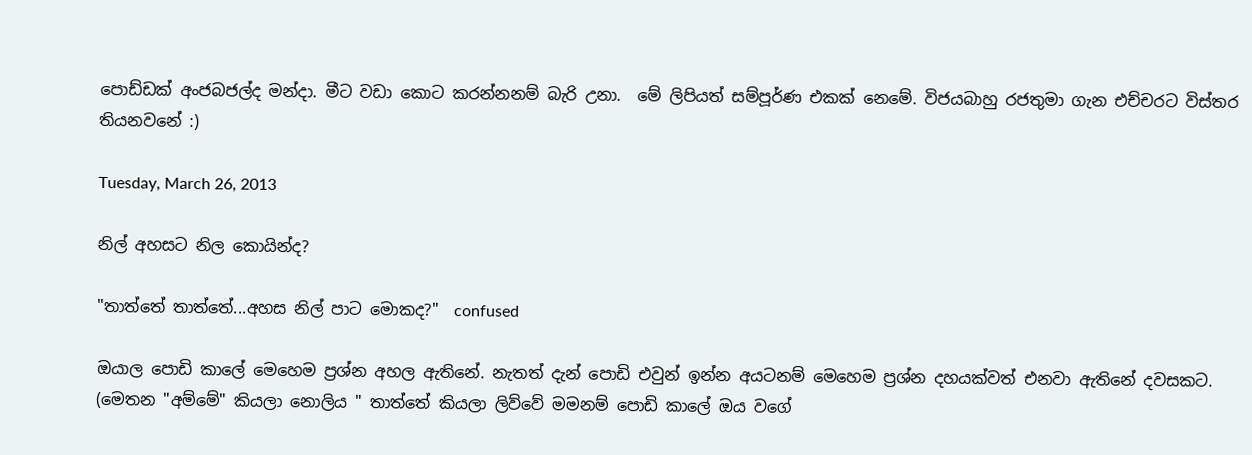පොඩ්ඩක් අංජබජල්ද මන්දා. මීට වඩා කොට කරන්නනම් බැරි උනා.  මේ ලිපියත් සම්පූර්ණ එකක් නෙමේ. විජයබාහු රජතුමා ගැන එච්චරට විස්තර තියනවනේ :)

Tuesday, March 26, 2013

නිල් අහසට නිල කොයින්ද?

"තාත්තේ තාත්තේ...අහස නිල් පාට මොකද?"  confused

ඔයාල පොඩි කාලේ මෙහෙම ප්‍රශ්න අහල ඇතිනේ. නැතත් දැන් පොඩි එවුන් ඉන්න අයටනම් මෙහෙම ප්‍රශ්න දහයක්වත් එනවා ඇතිනේ දවසකට. (මෙතන "අම්මේ" කියලා නොලිය " තාත්තේ කියලා ලිව්වේ මමනම් පොඩි කාලේ ඔය වගේ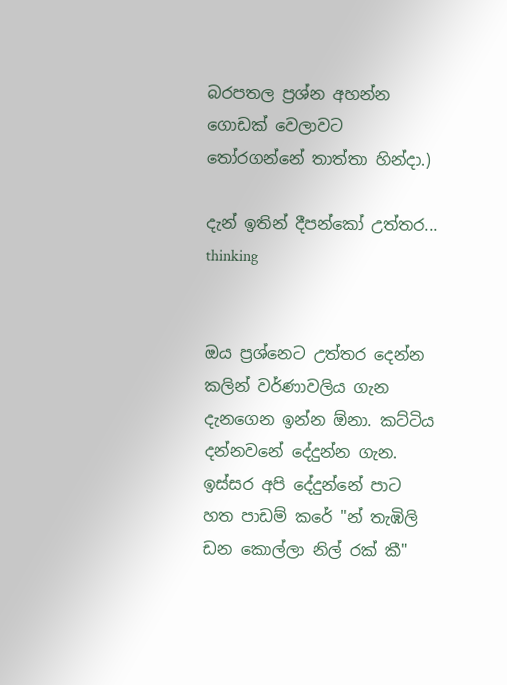බරපතල ප්‍රශ්න අහන්න ගොඩක් වෙලාවට තෝරගන්නේ තාත්තා හින්දා.)

දැන් ඉතින් දීපන්කෝ උත්තර... thinking


ඔය ප්‍රශ්නෙට උත්තර දෙන්න කලින් වර්ණාවලිය ගැන දැනගෙන ඉන්න ඕනා. කට්ටිය දන්නවනේ දේදුන්න ගැන. ඉස්සර අපි දේදුන්නේ පාට හත පාඩම් කරේ "න් තැඹිලි ඩන කොල්ලා නිල් රක් කී"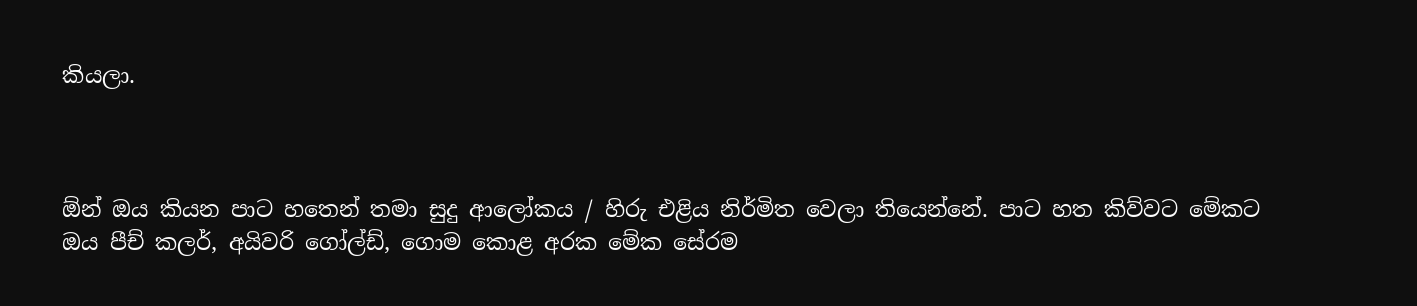කියලා.



ඕන් ඔය කියන පාට හතෙන් තමා සුදු ආලෝකය / හිරු එළිය නිර්මිත වෙලා තියෙන්නේ. පාට හත කිව්වට මේකට ඔය පීච් කලර්, අයිවරි ගෝල්ඩ්, ගොම කොළ අරක මේක සේරම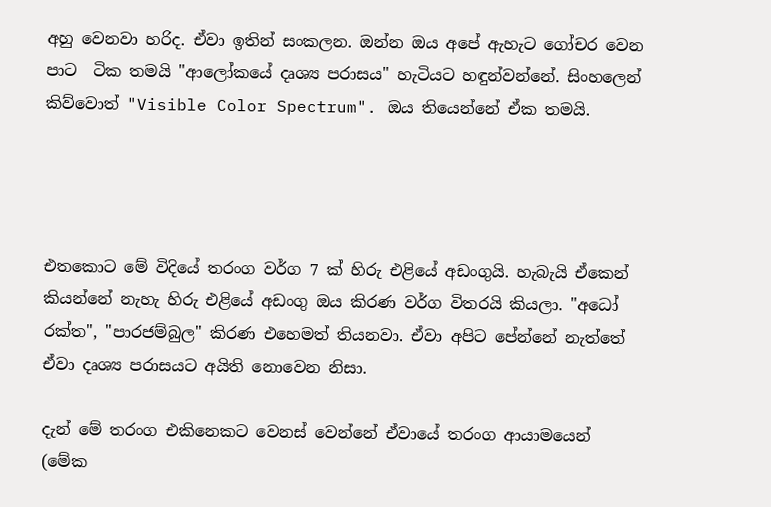අහු වෙනවා හරිද. ඒවා ඉතින් සංකලන. ඔන්න ඔය අපේ ඇහැට ගෝචර වෙන පාට  ටික තමයි "ආලෝකයේ දෘශ්‍ය පරාසය" හැටියට හඳුන්වන්නේ. සිංහලෙන් කිව්වොත් "Visible Color Spectrum". ඔය තියෙන්නේ ඒක තමයි.




එතකොට මේ විදියේ තරංග වර්ග 7 ක් හිරු එළියේ අඩංගුයි. හැබැයි ඒකෙන් කියන්නේ නැහැ හිරු එළියේ අඩංගු ඔය කිරණ වර්ග විතරයි කියලා. "අධෝ රක්ත", "පාරජම්බුල" කිරණ එහෙමත් තියනවා. ඒවා අපිට පේන්නේ නැත්තේ ඒවා දෘශ්‍ය පරාසයට අයිති නොවෙන නිසා.

දැන් මේ තරංග එකිනෙකට වෙනස් වෙන්නේ ඒවායේ තරංග ආයාමයෙන් (මේක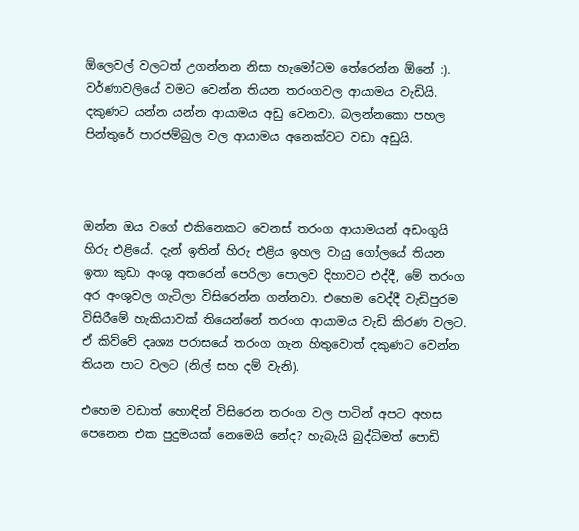ඕලෙවල් වලටත් උගන්නන නිසා හැමෝටම තේරෙන්න ඕනේ :). වර්ණාවලියේ වමට වෙන්න තියන තරංගවල ආයාමය වැඩියි. දකුණට යන්න යන්න ආයාමය අඩු වෙනවා. බලන්නකො පහල පින්තුරේ පාරජම්බුල වල ආයාමය අනෙක්වට වඩා අඩුයි.



ඔන්න ඔය වගේ එකිනෙකට වෙනස් තරංග ආයාමයන් අඩංගුයි හිරු එළියේ. දැන් ඉතින් හිරු එළිය ඉහල වායු ගෝලයේ තියන ඉතා කුඩා අංශු අතරෙන් පෙරිලා පොලව දිහාවට එද්දී, මේ තරංග අර අංශුවල ගැටිලා විසිරෙන්න ගන්නවා. එහෙම වෙද්දී වැඩිපුරම විසිරීමේ හැකියාවක් තියෙන්නේ තරංග ආයාමය වැඩි කිරණ වලට. ඒ කිව්වේ දෘශ්‍ය පරාසයේ තරංග ගැන හිතුවොත් දකුණට වෙන්න තියන පාට වලට (නිල් සහ දම් වැනි).

එහෙම වඩාත් හොඳින් විසිරෙන තරංග වල පාටින් අපට අහස පෙනෙන එක පුදුමයක් නෙමෙයි නේද? හැබැයි බුද්ධිමත් පොඩි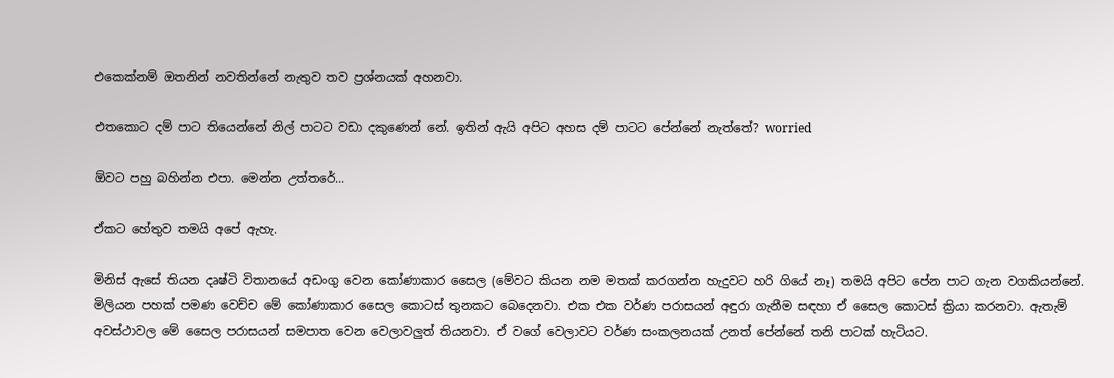එකෙක්නම් ඔතනින් නවතින්නේ නැතුව තව ප්‍රශ්නයක් අහනවා.

එතකොට දම් පාට තියෙන්නේ නිල් පාටට වඩා දකුණෙන් නේ. ඉතින් ඇයි අපිට අහස දම් පාටට පේන්නේ නැත්තේ? worried

ඕවට පහු බහින්න එපා. මෙන්න උත්තරේ...

ඒකට හේතුව තමයි අපේ ඇහැ.

මිනිස් ඇසේ තියන දෘෂ්ටි විතානයේ අඩංගු වෙන කෝණාකාර සෛල (මේවට කියන නම මතක් කරගන්න හැදුවට හරි ගියේ නෑ) තමයි අපිට පේන පාට ගැන වගකියන්නේ. මිලියන පහක් පමණ වෙච්ච මේ කෝණාකාර සෛල කොටස් තුනකට බෙදෙනවා. එක එක වර්ණ පරාසයන් අඳුරා ගැනීම සඳහා ඒ සෛල කොටස් ක්‍රියා කරනවා. ඇතැම් අවස්ථාවල මේ සෛල පරාසයන් සමපාත වෙන වෙලාවලුත් තියනවා. ඒ වගේ වෙලාවට වර්ණ සංකලනයක් උනත් පේන්නේ තනි පාටක් හැටියට.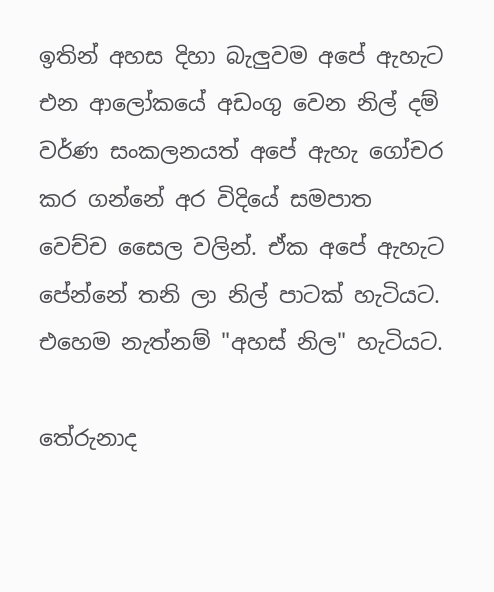ඉතින් අහස දිහා බැලුවම අපේ ඇහැට එන ආලෝකයේ අඩංගු වෙන නිල් දම් වර්ණ සංකලනයත් අපේ ඇහැ ගෝචර කර ගන්නේ අර විදියේ සමපාත වෙච්ච සෛල වලින්. ඒක අපේ ඇහැට පේන්නේ තනි ලා නිල් පාටක් හැටියට. එහෙම නැත්නම් "අහස් නිල" හැටියට.

තේරුනාද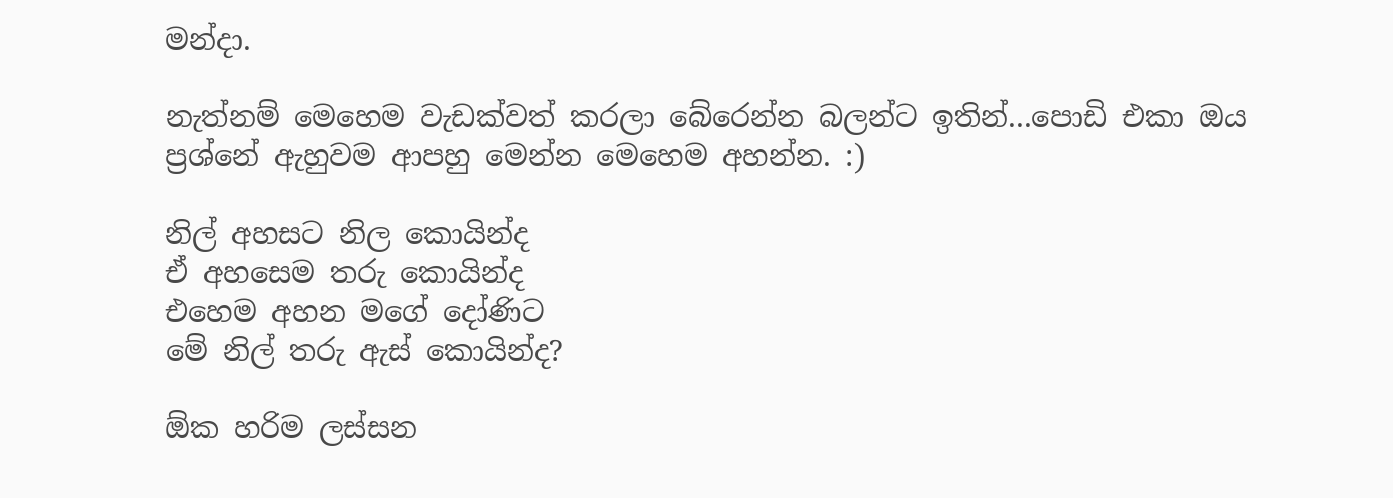මන්දා.

නැත්නම් මෙහෙම වැඩක්වත් කරලා බේරෙන්න බලන්ට ඉතින්...පොඩි එකා ඔය ප්‍රශ්නේ ඇහුවම ආපහු මෙන්න මෙහෙම අහන්න. :)

නිල් අහසට නිල කොයින්ද
ඒ අහසෙම තරු කොයින්ද
එහෙම අහන මගේ දෝණිට
මේ නිල් තරු ඇස් කොයින්ද?

ඕක හරිම ලස්සන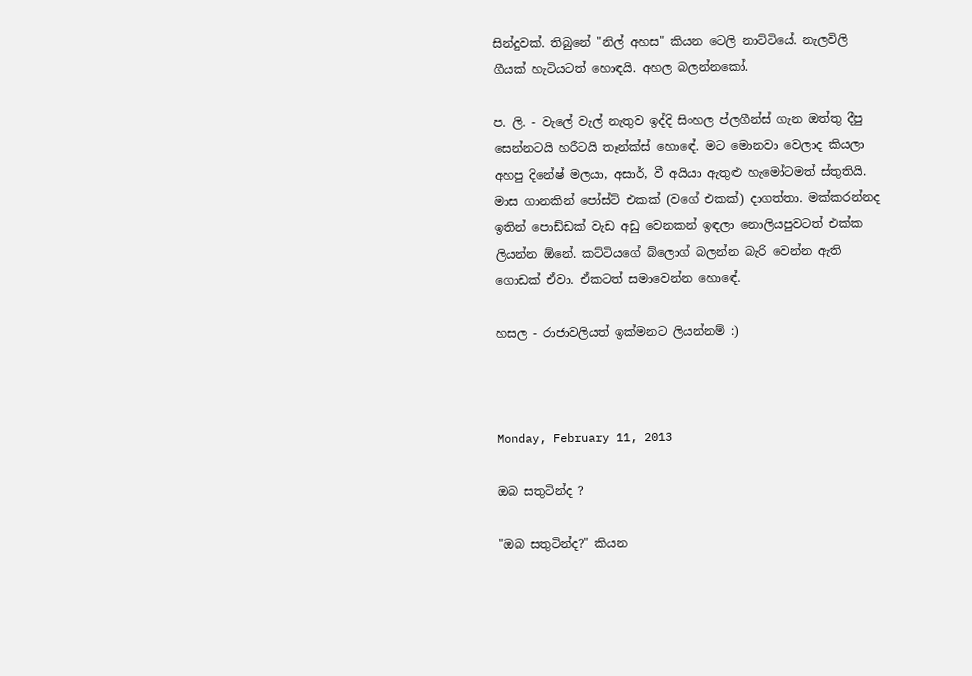සින්දුවක්. තිබුනේ "නිල් අහස" කියන ටෙලි නාට්ටියේ. නැලවිලි ගීයක් හැටියටත් හොඳයි. අහල බලන්නකෝ.

ප. ලි. - වැලේ වැල් නැතුව ඉද්දි සිංහල ප්ලගීන්ස් ගැන ඔත්තු දීපු සෙන්නටයි හරීටයි තෑන්ක්ස් හොඳේ. මට මොනවා වෙලාද කියලා අහපු දිනේෂ් මලයා, අසාර්, වී අයියා ඇතුළු හැමෝටමත් ස්තුතියි. මාස ගානකින් පෝස්ට් එකක් (වගේ එකක්) දාගත්තා. මක්කරන්නද ඉතින් පොඩ්ඩක් වැඩ අඩු වෙනකන් ඉඳලා නොලියපුවටත් එක්ක ලියන්න ඕනේ. කට්ටියගේ බ්ලොග් බලන්න බැරි වෙන්න ඇති ගොඩක් ඒවා. ඒකටත් සමාවෙන්න හොඳේ.

හසල - රාජාවලියත් ඉක්මනට ලියන්නම් :)



Monday, February 11, 2013

ඔබ සතුටින්ද ?

"ඔබ සතුටින්ද?" කියන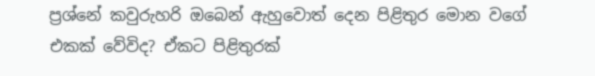ප්‍රශ්නේ කවුරුහරි ඔබෙන් ඇහුවොත් දෙන පිළිතුර මොන වගේ එකක් වේවිද? ඒකට පිළිතුරක්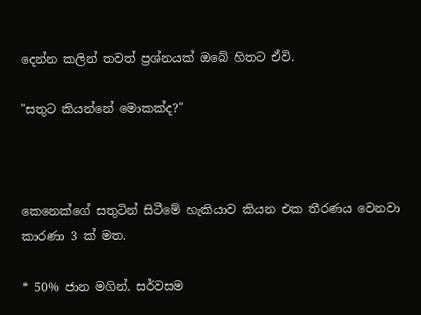දෙන්න කලින් තවත් ප්‍රශ්නයක් ඔබේ හිතට ඒවි.

"සතුට කියන්නේ මොකක්ද?"



කෙනෙක්ගේ සතුටින් සිටීමේ හැකියාව කියන එක තීරණය වෙනවා කාරණා 3 ක් මත.

* 50% ජාන මගින්. සර්වසම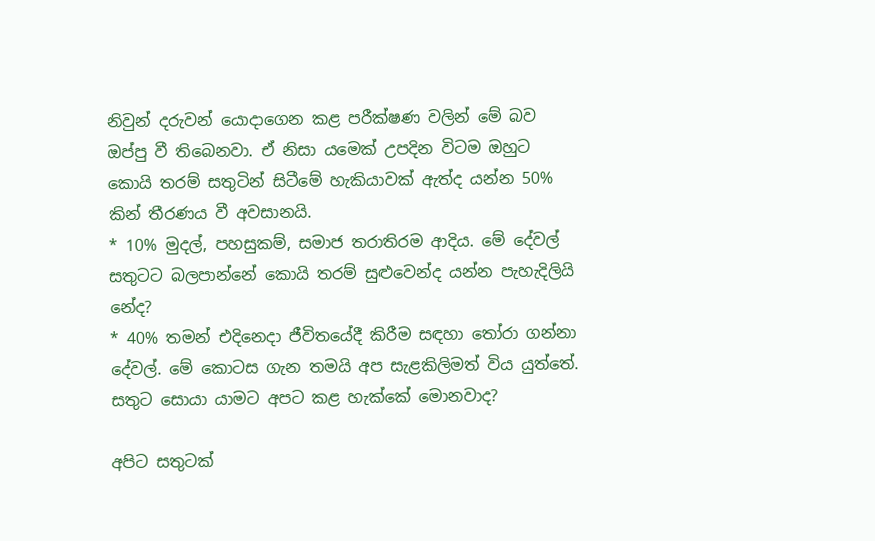නිවුන් දරුවන් යොදාගෙන කළ පරීක්ෂණ වලින් මේ බව ඔප්පු වී තිබෙනවා. ඒ නිසා යමෙක් උපදින විටම ඔහුට කොයි තරම් සතුටින් සිටීමේ හැකියාවක් ඇත්ද යන්න 50% කින් තීරණය වී අවසානයි.
* 10% මුදල්, පහසුකම්, සමාජ තරාතිරම ආදිය. මේ දේවල් සතුටට බලපාන්නේ කොයි තරම් සුළුවෙන්ද යන්න පැහැදිලියි නේද?
* 40% තමන් එදිනෙදා ජීවිතයේදී කිරීම සඳහා තෝරා ගන්නා දේවල්. මේ කොටස ගැන තමයි අප සැළකිලිමත් විය යුත්තේ. සතුට සොයා යාමට අපට කළ හැක්කේ මොනවාද?

අපිට සතුටක්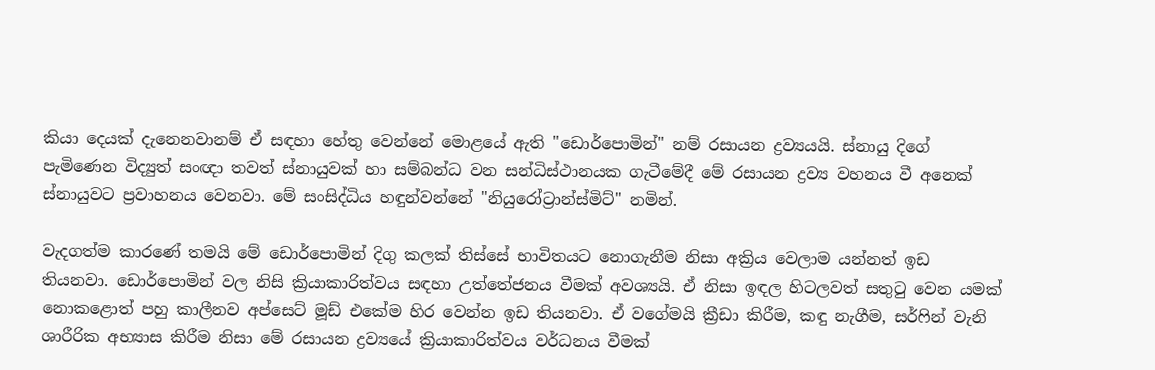කියා දෙයක් දැනෙනවානම් ඒ සඳහා හේතු වෙන්නේ මොළයේ ඇති "ඩොර්පොමින්" නම් රසායන ද්‍රව්‍යයයි. ස්නායු දිගේ පැමිණෙන විද්‍යුත් සංඥා තවත් ස්නායුවක් හා සම්බන්ධ වන සන්ධිස්ථානයක ගැටීමේදී මේ රසායන ද්‍රව්‍ය වහනය වී අනෙක් ස්නායුවට ප්‍රවාහනය වෙනවා. මේ සංසිද්ධිය හඳුන්වන්නේ "නියුරෝට්‍රාන්ස්මිට්" නමින්.

වැදගත්ම කාරණේ තමයි මේ ඩොර්පොමින් දිගු කලක් තිස්සේ භාවිතයට නොගැනීම නිසා අක්‍රිය වෙලාම යන්නත් ඉඩ තියනවා. ඩොර්පොමින් වල නිසි ක්‍රියාකාරිත්වය සඳහා උත්තේජනය වීමක් අවශ්‍යයි. ඒ නිසා ඉඳල හිටලවත් සතුටු වෙන යමක් නොකළොත් පහු කාලීනව අප්සෙට් මූඩ් එකේම හිර වෙන්න ඉඩ තියනවා. ඒ වගේමයි ක්‍රීඩා කිරීම, කඳු නැගීම, සර්ෆින් වැනි ශාරීරික අභ්‍යාස කිරීම නිසා මේ රසායන ද්‍රව්‍යයේ ක්‍රියාකාරිත්වය වර්ධනය වීමක්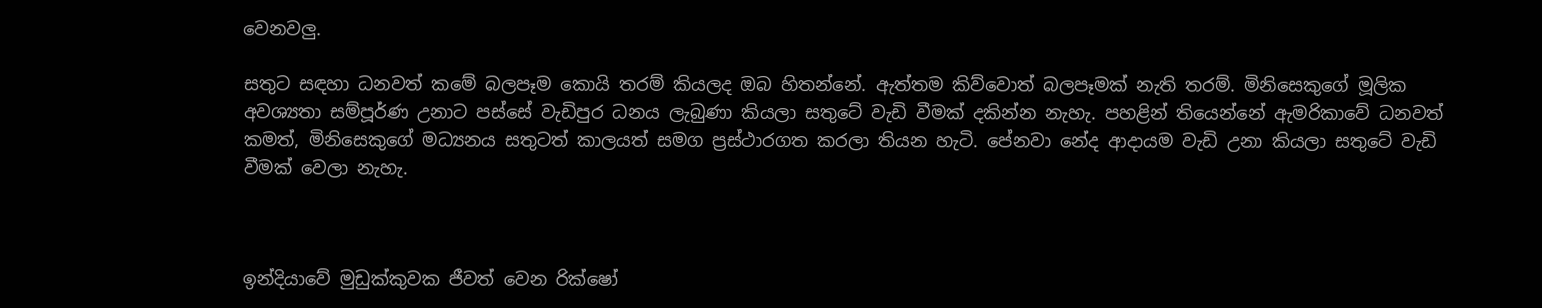වෙනවලු.

සතුට සඳහා ධනවත් කමේ බලපෑම කොයි තරම් කියලද ඔබ හිතන්නේ. ඇත්තම කිව්වොත් බලපෑමක් නැති තරම්. මිනිසෙකුගේ මූලික අවශ්‍යතා සම්පූර්ණ උනාට පස්සේ වැඩිපුර ධනය ලැබුණා කියලා සතුටේ වැඩි වීමක් දකින්න නැහැ. පහළින් තියෙන්නේ ඇමරිකාවේ ධනවත් කමත්, මිනිසෙකුගේ මධ්‍යනය සතුටත් කාලයත් සමග ප්‍රස්ථාරගත කරලා තියන හැටි. පේනවා නේද ආදායම වැඩි උනා කියලා සතුටේ වැඩි වීමක් වෙලා නැහැ.



ඉන්දියාවේ මුඩුක්කුවක ජීවත් වෙන රික්ෂෝ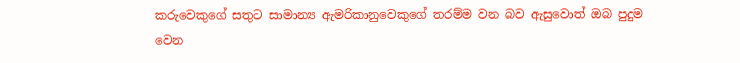කරුවෙකුගේ සතුට සාමාන්‍ය ඇමරිකානුවෙකුගේ තරම්ම වන බව ඇසුවොත් ඔබ පුදුම වෙන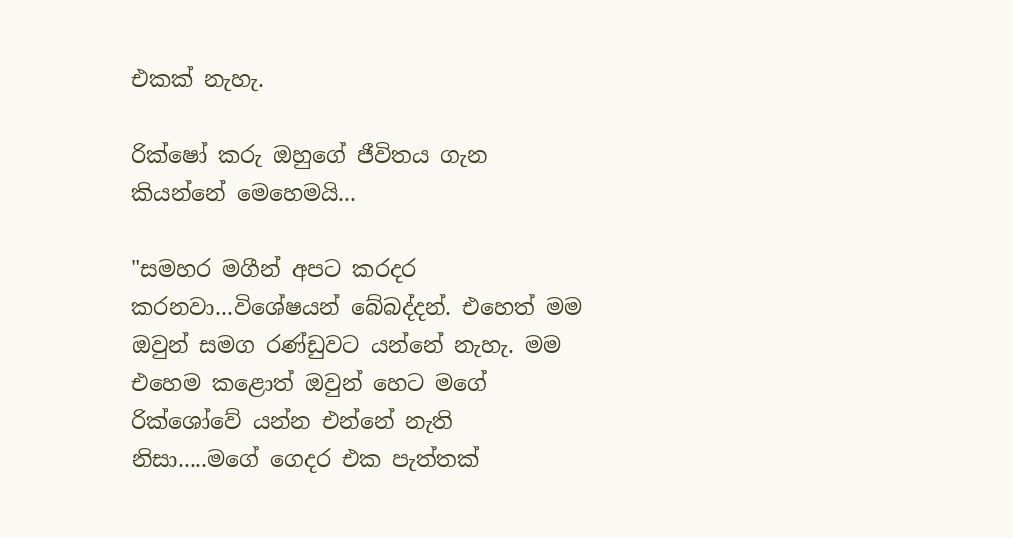එකක් නැහැ.

රික්ෂෝ කරු ඔහුගේ ජීවිතය ගැන කියන්නේ මෙහෙමයි...

"සමහර මගීන් අපට කරදර කරනවා...විශේෂයන් බේබද්දන්. එහෙත් මම ඔවුන් සමග රණ්ඩුවට යන්නේ නැහැ. මම එහෙම කළොත් ඔවුන් හෙට මගේ රික්ශෝවේ යන්න එන්නේ නැති නිසා.....මගේ ගෙදර එක පැත්තක්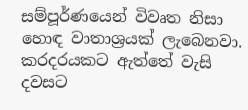සම්පූර්ණයෙන් විවෘත නිසා හොඳ වාතාශ්‍රයක් ලැබෙනවා. කරදරයකට ඇත්තේ වැසි දවසට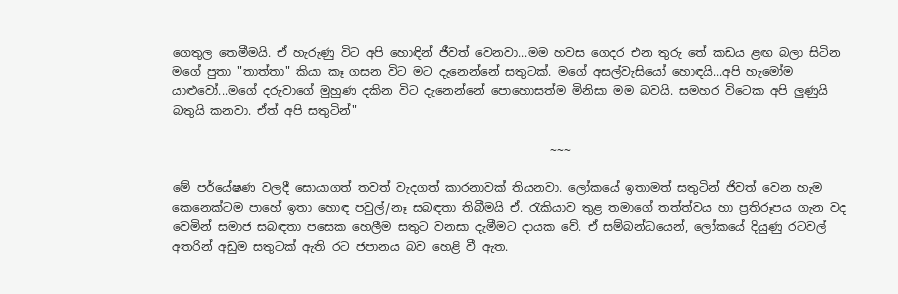ගෙතුල තෙමීමයි. ඒ හැරුණු විට අපි හොඳින් ජීවත් වෙනවා...මම හවස ගෙදර එන තුරු තේ කඩය ළඟ බලා සිටින මගේ පුතා "තාත්තා" කියා කෑ ගසන විට මට දැනෙන්නේ සතුටක්. මගේ අසල්වැසියෝ හොඳයි...අපි හැමෝම යාළුවෝ...මගේ දරුවාගේ මුහුණ දකින විට දැනෙන්නේ පොහොසත්ම මිනිසා මම බවයි. සමහර විටෙක අපි ලුණුයි බතුයි කනවා. ඒත් අපි සතුටින්"

                                                               ~~~

මේ පර්යේෂණ වලදී සොයාගත් තවත් වැදගත් කාරනාවක් තියනවා. ලෝකයේ ඉතාමත් සතුටින් ජිවත් වෙන හැම කෙනෙක්ටම පාහේ ඉතා හොඳ පවුල්/නෑ සබඳතා තිබීමයි ඒ. රැකියාව තුළ තමාගේ තත්ත්වය හා ප්‍රතිරූපය ගැන වද වෙමින් සමාජ සබඳතා පසෙක හෙලීම සතුට වනසා දැමීමට දායක වේ. ඒ සම්බන්ධයෙන්, ලෝකයේ දියුණු රටවල් අතරින් අඩුම සතුටක් ඇති රට ජපානය බව හෙළි වී ඇත.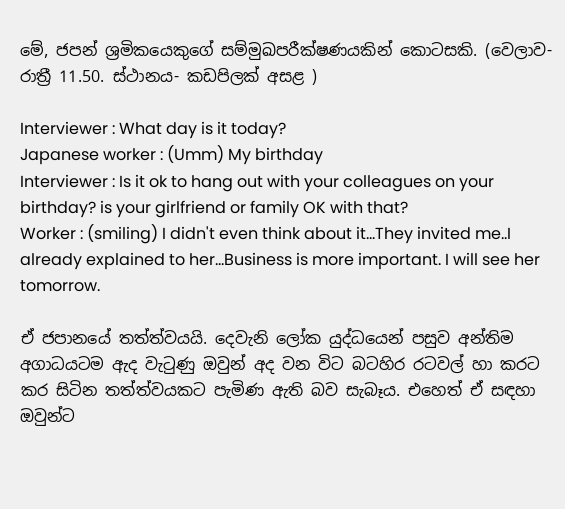මේ, ජපන් ශ්‍රමිකයෙකුගේ සම්මුඛපරීක්ෂණයකින් කොටසකි. (වෙලාව- රාත්‍රී 11.50. ස්ථානය- කඩපිලක් අසළ )

Interviewer : What day is it today?
Japanese worker : (Umm) My birthday
Interviewer : Is it ok to hang out with your colleagues on your birthday? is your girlfriend or family OK with that?
Worker : (smiling) I didn't even think about it...They invited me..I already explained to her...Business is more important. I will see her tomorrow.

ඒ ජපානයේ තත්ත්වයයි. දෙවැනි ලෝක යුද්ධයෙන් පසුව අන්තිම අගාධයටම ඇද වැටුණු ඔවුන් අද වන විට බටහිර රටවල් හා කරට කර සිටින තත්ත්වයකට පැමිණ ඇති බව සැබෑය. එහෙත් ඒ සඳහා ඔවුන්ට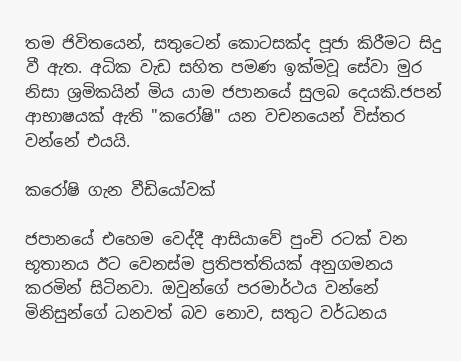තම ජිවිතයෙන්, සතුටෙන් කොටසක්ද පූජා කිරීමට සිදු වී ඇත. අධික වැඩ සහිත පමණ ඉක්මවූ සේවා මුර නිසා ශ්‍රමිකයින් මිය යාම ජපානයේ සුලබ දෙයකි.ජපන් ආභාෂයක් ඇති "කරෝෂි" යන වචනයෙන් විස්තර වන්නේ එයයි.

කරෝෂි ගැන වීඩියෝවක්

ජපානයේ එහෙම වෙද්දී ආසියාවේ පුංචි රටක් වන භූතානය ඊට වෙනස්ම ප්‍රතිපත්තියක් අනුගමනය කරමින් සිටිනවා. ඔවුන්ගේ පරමාර්ථය වන්නේ මිනිසුන්ගේ ධනවත් බව නොව, සතුට වර්ධනය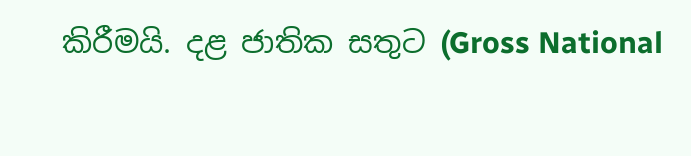කිරීමයි. දළ ජාතික සතුට (Gross National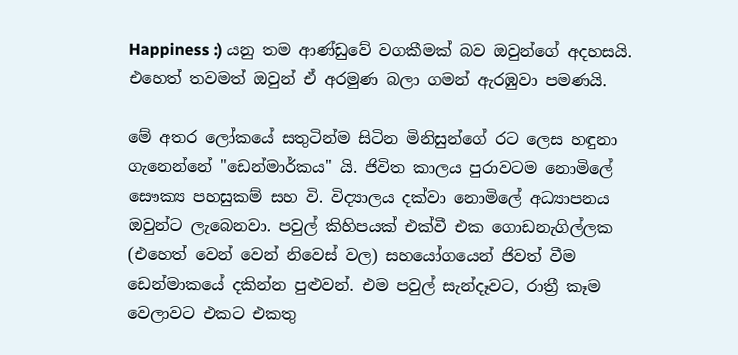Happiness :) යනු තම ආණ්ඩුවේ වගකීමක් බව ඔවුන්ගේ අදහසයි. එහෙත් තවමත් ඔවුන් ඒ අරමුණ බලා ගමන් ඇරඹුවා පමණයි.

මේ අතර ලෝකයේ සතුටින්ම සිටින මිනිසුන්ගේ රට ලෙස හඳුනා ගැනෙන්නේ "ඩෙන්මාර්කය" යි. ජිවිත කාලය පුරාවටම නොමිලේ සෞක්‍ය පහසුකම් සහ වි. විද්‍යාලය දක්වා නොමිලේ අධ්‍යාපනය ඔවුන්ට ලැබෙනවා. පවුල් කිහිපයක් එක්වී එක ගොඩනැගිල්ලක (එහෙත් වෙන් වෙන් නිවෙස් වල) සහයෝගයෙන් ජිවත් වීම ඩෙන්මාකයේ දකින්න පුළුවන්. එම පවුල් සැන්දෑවට, රාත්‍රී කෑම වෙලාවට එකට එකතු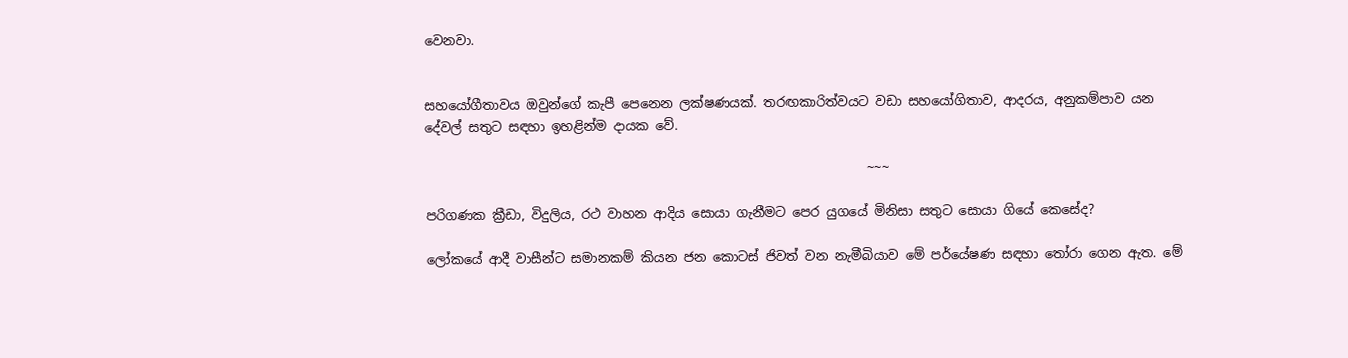වෙනවා.


සහයෝගීතාවය ඔවුන්ගේ කැපී පෙනෙන ලක්ෂණයක්. තරඟකාරිත්වයට වඩා සහයෝගිතාව, ආදරය, අනුකම්පාව යන දේවල් සතුට සඳහා ඉහළින්ම දායක වේ.

                                                                    ~~~

පරිගණක ක්‍රීඩා, විදුලිය, රථ වාහන ආදිය සොයා ගැනීමට පෙර යුගයේ මිනිසා සතුට සොයා ගියේ කෙසේද?

ලෝකයේ ආදී වාසීන්ට සමානකම් කියන ජන කොටස් ජිවත් වන නැමීබියාව මේ පර්යේෂණ සඳහා තෝරා ගෙන ඇත. මේ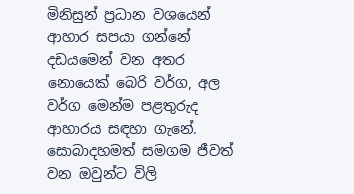මිනිසුන් ප්‍රධාන වශයෙන් ආහාර සපයා ගන්නේ දඩයමෙන් වන අතර නොයෙක් බෙරි වර්ග, අල වර්ග මෙන්ම පළතුරුද ආහාරය සඳහා ගැනේ. සොබාදහමත් සමගම ජීවත් වන ඔවුන්ට විලි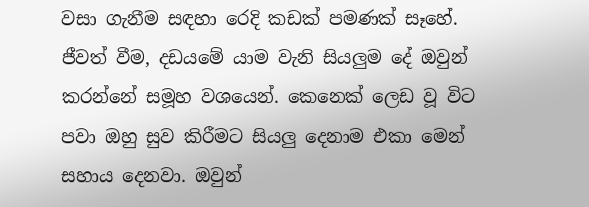වසා ගැනීම සඳහා රෙදි කඩක් පමණක් සෑහේ. ජීවත් වීම, දඩයමේ යාම වැනි සියලුම දේ ඔවුන් කරන්නේ සමූහ වශයෙන්. කෙනෙක් ලෙඩ වූ විට පවා ඔහු සුව කිරීමට සියලු දෙනාම එකා මෙන් සහාය දෙනවා. ඔවුන්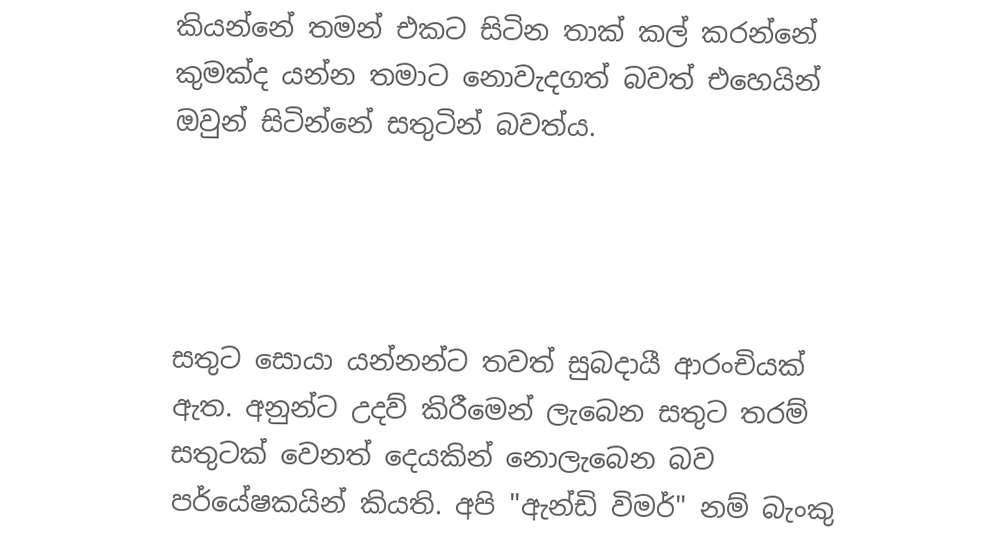කියන්නේ තමන් එකට සිටින තාක් කල් කරන්නේ කුමක්ද යන්න තමාට නොවැදගත් බවත් එහෙයින් ඔවුන් සිටින්නේ සතුටින් බවත්ය.




සතුට සොයා යන්නන්ට තවත් සුබදායී ආරංචියක් ඇත. අනුන්ට උදව් කිරීමෙන් ලැබෙන සතුට තරම් සතුටක් වෙනත් දෙයකින් නොලැබෙන බව පර්යේෂකයින් කියති. අපි "ඇන්ඩි විමර්" නම් බැංකු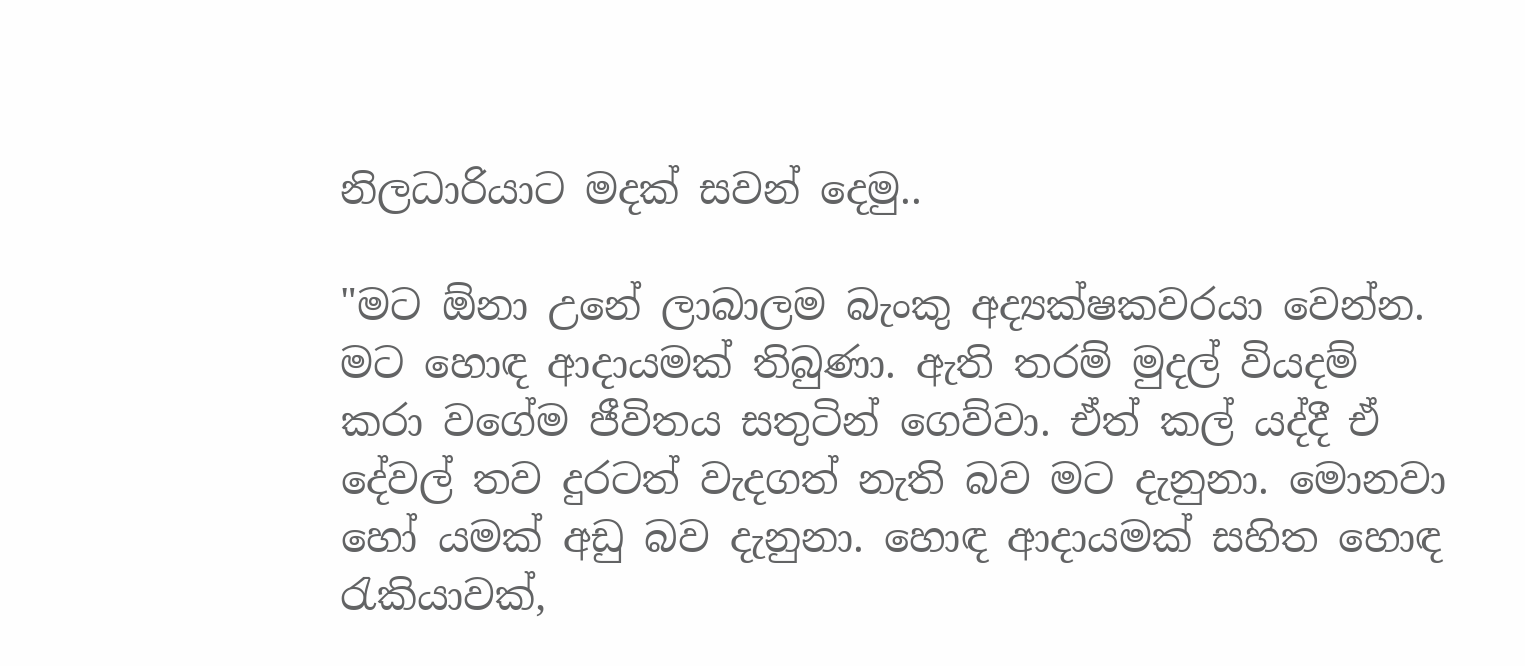නිලධාරියාට මදක් සවන් දෙමු..

"මට ඕනා උනේ ලාබාලම බැංකු අද්‍යක්ෂකවරයා වෙන්න. මට හොඳ ආදායමක් තිබුණා. ඇති තරම් මුදල් වියදම් කරා වගේම ජීවිතය සතුටින් ගෙව්වා. ඒත් කල් යද්දී ඒ දේවල් තව දුරටත් වැදගත් නැති බව මට දැනුනා. මොනවා හෝ යමක් අඩු බව දැනුනා. හොඳ ආදායමක් සහිත හොඳ රැකියාවක්,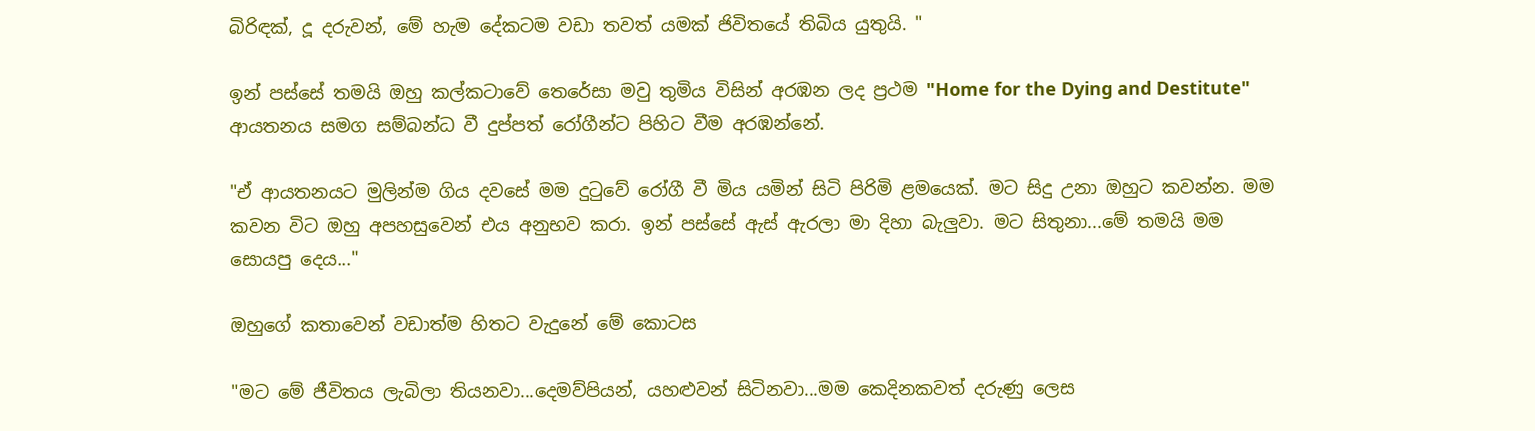බිරිඳක්, දූ දරුවන්, මේ හැම දේකටම වඩා තවත් යමක් ජිවිතයේ තිබිය යුතුයි. "

ඉන් පස්සේ තමයි ඔහු කල්කටාවේ තෙරේසා මවු තුමිය විසින් අරඹන ලද ප්‍රථම "Home for the Dying and Destitute" ආයතනය සමග සම්බන්ධ වී දුප්පත් රෝගීන්ට පිහිට වීම අරඹන්නේ.

"ඒ ආයතනයට මුලින්ම ගිය දවසේ මම දුටුවේ රෝගී වී මිය යමින් සිටි පිරිමි ළමයෙක්. මට සිදු උනා ඔහුට කවන්න. මම කවන විට ඔහු අපහසුවෙන් එය අනුභව කරා. ඉන් පස්සේ ඇස් ඇරලා මා දිහා බැලුවා. මට සිතුනා...මේ තමයි මම සොයපු දෙය..."

ඔහුගේ කතාවෙන් වඩාත්ම හිතට වැදුනේ මේ කොටස

"මට මේ ජීවිතය ලැබිලා තියනවා...දෙමව්පියන්, යහළුවන් සිටිනවා...මම කෙදිනකවත් දරුණු ලෙස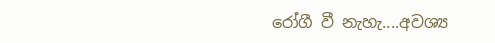රෝගී වී නැහැ....අවශ්‍ය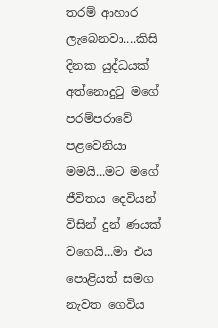තරම් ආහාර ලැබෙනවා....කිසි දිනක යුද්ධයක් අත්නොදුටු මගේ පරම්පරාවේ පළවෙනියා මමයි...මට මගේ ජීවිතය දෙවියන් විසින් දුන් ණයක් වගෙයි...මා එය පොළියත් සමග නැවත ගෙවිය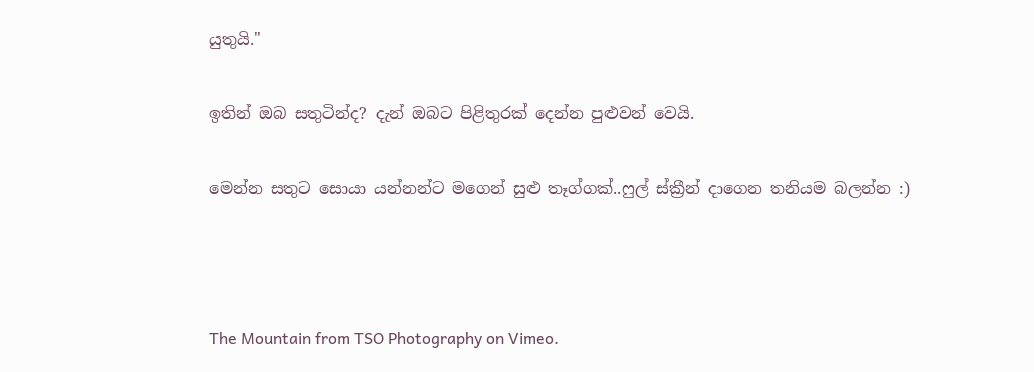යුතුයි."

ඉතින් ඔබ සතුටින්ද? දැන් ඔබට පිළිතුරක් දෙන්න පුළුවන් වෙයි.

මෙන්න සතුට සොයා යන්නන්ට මගෙන් සුළු තෑග්ගක්..ෆුල් ස්ක්‍රීන් දාගෙන තනියම බලන්න :)



The Mountain from TSO Photography on Vimeo.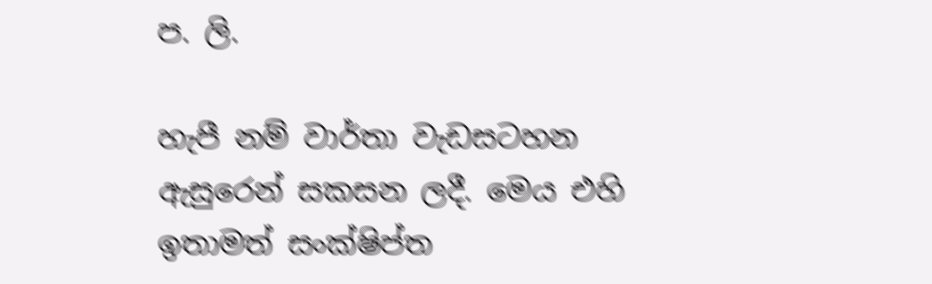ප. ලි.

හැපී නම් වාර්තා වැඩසටහන ඇසුරෙන් සකසන ලදී. මෙය එහි ඉතාමත් සංක්ෂිප්ත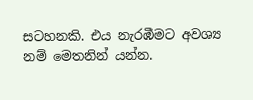සටහනකි. එය නැරඹීමට අවශ්‍ය නම් මෙතනින් යන්න.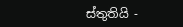ස්තුතියි -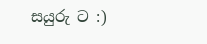සයුරු ට :)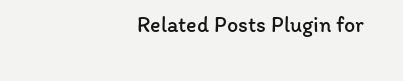Related Posts Plugin for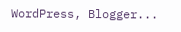WordPress, Blogger...